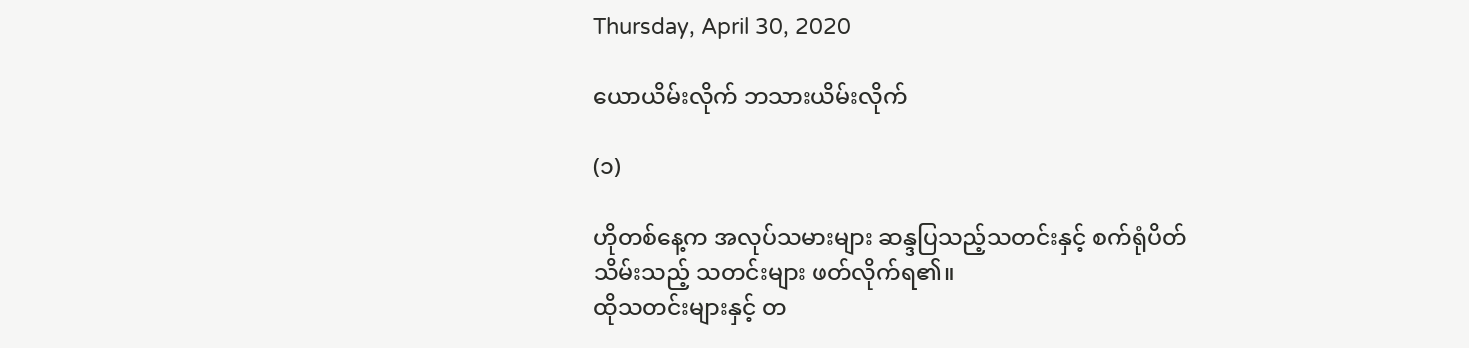Thursday, April 30, 2020

ယောယိမ်းလိုက် ဘသားယိမ်းလိုက်

(၁)

ဟိုတစ်နေ့က အလုပ်သမားများ ဆန္ဒပြသည့်သတင်းနှင့် စက်ရုံပိတ်သိမ်းသည့် သတင်းများ ဖတ်လိုက်ရ၏။
ထိုသတင်းများနှင့် တ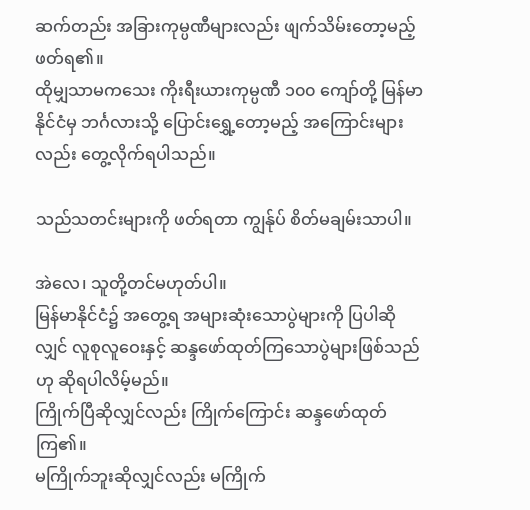ဆက်တည်း အခြားကုမ္ပဏီများလည်း ဖျက်သိမ်းတော့မည့် ဖတ်ရ၏။
ထိုမျှသာမကသေး ကိုးရီးယားကုမ္ပဏီ ၁၀၀ ကျော်တို့ မြန်မာနိုင်ငံမှ ဘင်္ဂလားသို့ ပြောင်းရွှေ့တော့မည့် အကြောင်းများလည်း တွေ့လိုက်ရပါသည်။

သည်သတင်းများကို ဖတ်ရတာ ကျွန်ုပ် စိတ်မချမ်းသာပါ။

အဲလေ၊ သူတို့တင်မဟုတ်ပါ။
မြန်မာနိုင်ငံ၌ အတွေ့ရ အများဆုံးသောပွဲများကို ပြပါဆိုလျှင် လူစုလူဝေးနှင့် ဆန္ဒဖော်ထုတ်ကြသောပွဲများဖြစ်သည် ဟု ဆိုရပါလိမ့်မည်။
ကြိုက်ပြီဆိုလျှင်လည်း ကြိုက်ကြောင်း ဆန္ဒဖော်ထုတ်ကြ၏။
မကြိုက်ဘူးဆိုလျှင်လည်း မကြိုက်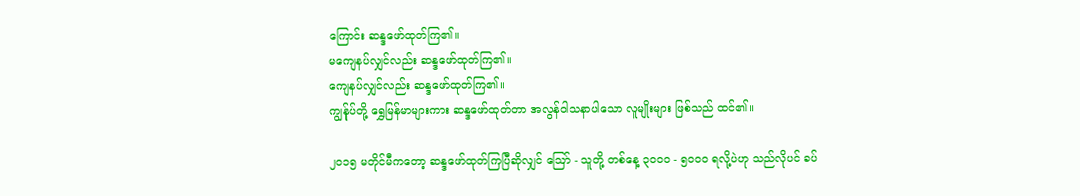ကြောင်း ဆန္ဒဖော်ထုတ်ကြ၏။
မကျေနပ်လျှင်လည်း ဆန္ဒဖော်ထုတ်ကြ၏။
ကျေနပ်လျှင်လည်း ဆန္ဒဖော်ထုတ်ကြ၏။
ကျွန်ုပ်တို့ ရွှေမြန်မာများကား ဆန္ဒဖော်ထုတ်တာ အလွန်ဝါသနာပါသော လူမျိုးများ ဖြစ်သည် ထင်၏။

၂၀၁၅ မတိုင်မီကတော့ ဆန္ဒဖော်ထုတ်ကြပြီဆိုလျှင် ဩော် - သူတို့ တစ်နေ့ ၃၀၀၀ - ၅၀၀၀ ရလို့ပဲဟု သည်လိုပင် ခပ်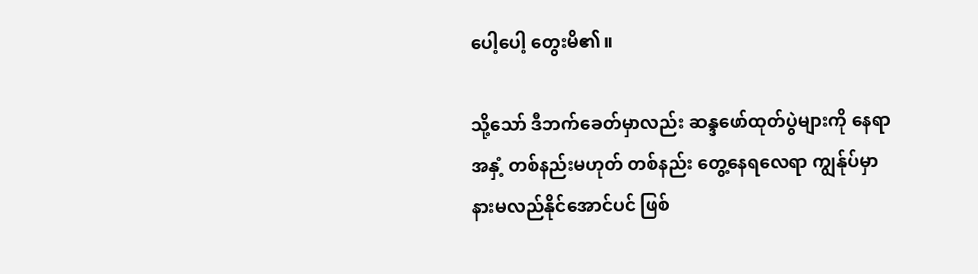ပေါ့ပေါ့ တွေးမိ၏။

သို့သော် ဒီဘက်ခေတ်မှာလည်း ဆန္ဒဖော်ထုတ်ပွဲများကို နေရာအနှံ့ တစ်နည်းမဟုတ် တစ်နည်း တွေ့နေရလေရာ ကျွန်ုပ်မှာ နားမလည်နိုင်အောင်ပင် ဖြစ်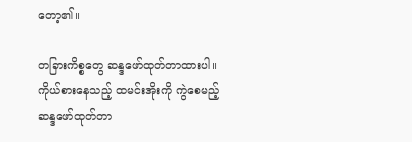တော့၏။

တခြားကိစ္စတွေ ဆန္ဒဖော်ထုတ်တာထားပါ။ ကိုယ်စားနေသည့် ထမင်းအိုးကို ကွဲစေမည့် ဆန္ဒဖော်ထုတ်တာ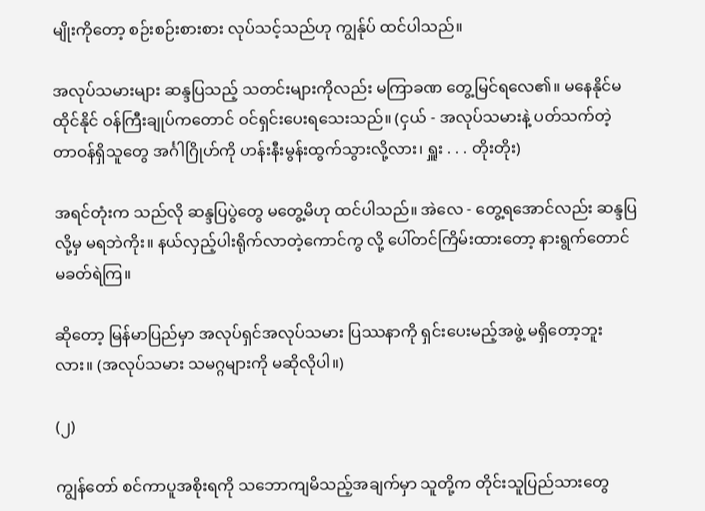မျိုးကိုတော့ စဉ်းစဉ်းစားစား လုပ်သင့်သည်ဟု ကျွန်ုပ် ထင်ပါသည်။

အလုပ်သမားများ ဆန္ဒပြသည့် သတင်းများကိုလည်း မကြာခဏ တွေ့မြင်ရလေ၏။ မနေနိုင်မထိုင်နိုင် ဝန်ကြီးချုပ်ကတောင် ဝင်ရှင်းပေးရသေးသည်။ (ငှယ် - အလုပ်သမားနဲ့ ပတ်သက်တဲ့ တာဝန်ရှိသူတွေ အင်္ဂါဂြိုဟ်ကို ဟန်းနီးမွန်းထွက်သွားလို့လား၊ ရှူး . . . တိုးတိုး)

အရင်တုံးက သည်လို ဆန္ဒပြပွဲတွေ မတွေ့မိဟု ထင်ပါသည်။ အဲလေ - တွေ့ရအောင်လည်း ဆန္ဒပြလို့မှ မရဘဲကိုး။ နယ်လှည့်ပါးရိုက်လာတဲ့ကောင်ကွ လို့ ပေါ်တင်ကြိမ်းထားတော့ နားရွက်တောင် မခတ်ရဲကြ။

ဆိုတော့ မြန်မာပြည်မှာ အလုပ်ရှင်အလုပ်သမား ပြဿနာကို ရှင်းပေးမည့်အဖွဲ့ မရှိတော့ဘူးလား။ (အလုပ်သမား သမဂ္ဂများကို မဆိုလိုပါ။)

(၂)

ကျွန်တော် စင်ကာပူအစိုးရကို သဘောကျမိသည့်အချက်မှာ သူတို့က တိုင်းသူပြည်သားတွေ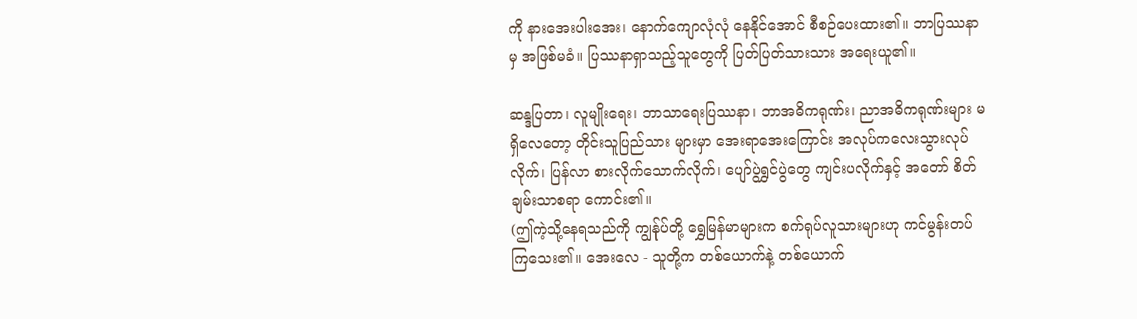ကို နားအေးပါးအေး၊ နောက်ကျောလုံလုံ နေနိုင်အောင် စီစဉ်ပေးထား၏။ ဘာပြဿနာမှ အဖြစ်မခံ။ ပြဿနာရှာသည့်သူတွေကို ပြတ်ပြတ်သားသား အရေးယူ၏။

ဆန္ဒပြတာ၊ လူမျိုးရေး၊ ဘာသာရေးပြဿနာ၊ ဘာအဓိကရုဏ်း၊ ညာအဓိကရုဏ်းများ မရှိလေတော့ တိုင်းသူပြည်သား များမှာ အေးရာအေးကြောင်း အလုပ်ကလေးသွားလုပ်လိုက်၊ ပြန်လာ စားလိုက်သောက်လိုက်၊ ပျော်ပွဲရွှင်ပွဲတွေ ကျင်းပလိုက်နှင့် အတော် စိတ်ချမ်းသာစရာ ကောင်း၏။
(ဤကဲ့သို့နေရသည်ကို ကျွန်ုပ်တို့ ရွှေမြန်မာများက စက်ရုပ်လူသားများဟု ကင်မွန်းတပ်ကြသေး၏။ အေးလေ - သူတို့က တစ်ယောက်နဲ့ တစ်ယောက်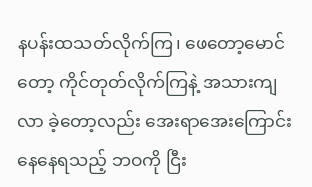နပန်းထသတ်လိုက်ကြ၊ ဖေတော့မောင်တော့ ကိုင်တုတ်လိုက်ကြနဲ့ အသားကျလာ ခဲ့တော့လည်း အေးရာအေးကြောင်း နေနေရသည့် ဘဝကို ငြီး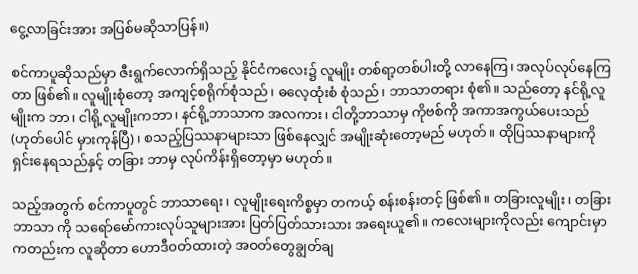ငွေ့လာခြင်းအား အပြစ်မဆိုသာပြန်။)

စင်ကာပူဆိုသည်မှာ ဇီးရွက်လောက်ရှိသည့် နိုင်ငံကလေး၌ လူမျိုး တစ်ရာ့တစ်ပါးတို့ လာနေကြ၊ အလုပ်လုပ်နေကြတာ ဖြစ်၏။ လူမျိုးစုံတော့ အကျင့်စရိုက်စုံသည်၊ ဓလေ့ထုံးစံ စုံသည်၊ ဘာသာတရား စုံ၏။ သည်တော့ နင်ရို့လူမျိုးက ဘာ၊ ငါရို့လူမျိုးကဘာ၊ နင်ရို့ဘာသာက အလကား၊ ငါတို့ဘာသာမှ ကိုဗစ်ကို အကာအကွယ်ပေးသည် (ဟုတ်ပေါင် မှားကုန်ပြီ)၊ စသည့်ပြဿနာများသာ ဖြစ်နေလျှင် အမျိုးဆုံးတော့မည် မဟုတ်။ ထိုပြဿနာများကို ရှင်းနေရသည်နှင့် တခြား ဘာမှ လုပ်ကိန်းရှိတော့မှာ မဟုတ်။

သည့်အတွက် စင်ကာပူတွင် ဘာသာရေး၊ လူမျိုးရေးကိစ္စမှာ တကယ့် စန်းစန်းတင့် ဖြစ်၏။ တခြားလူမျိုး၊ တခြားဘာသာ ကို သရော်မော်ကားလုပ်သူများအား ပြတ်ပြတ်သားသား အရေးယူ၏။ ကလေးများကိုလည်း ကျောင်းမှာ ကတည်းက လူဆိုတာ ဟောဒီဝတ်ထားတဲ့ အဝတ်တွေချွတ်ချ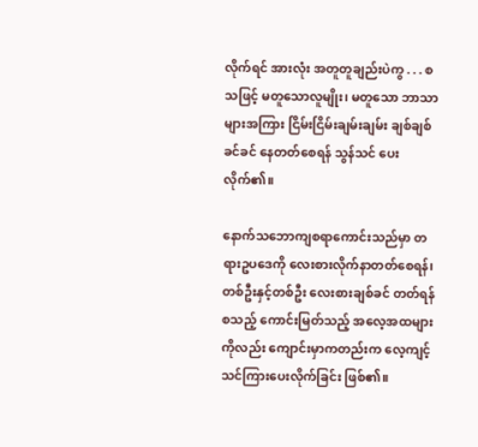လိုက်ရင် အားလုံး အတူတူချည်းပဲကွ . . . စသဖြင့် မတူသောလူမျိုး၊ မတူသော ဘာသာများအကြား ငြိမ်းငြိမ်းချမ်းချမ်း ချစ်ချစ်ခင်ခင် နေတတ်စေရန် သွန်သင် ပေးလိုက်၏။

နောက်သဘောကျစရာကောင်းသည်မှာ တရားဥပဒေကို လေးစားလိုက်နာတတ်စေရန်၊ တစ်ဦးနှင့်တစ်ဦး လေးစားချစ်ခင် တတ်ရန် စသည့် ကောင်းမြတ်သည့် အလေ့အထများကိုလည်း ကျောင်းမှာကတည်းက လေ့ကျင့် သင်ကြားပေးလိုက်ခြင်း ဖြစ်၏။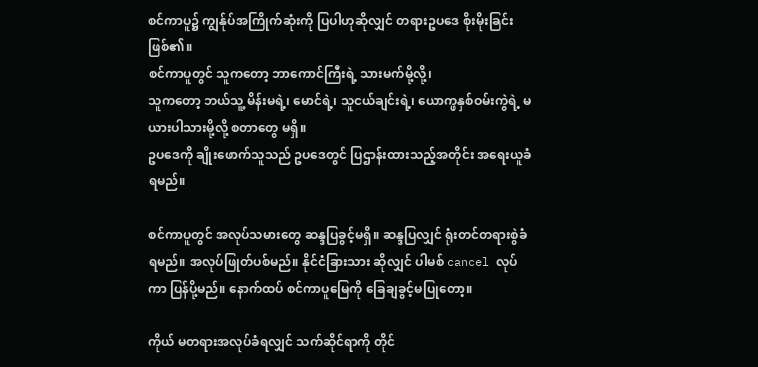စင်ကာပူ၌ ကျွန်ုပ်အကြိုက်ဆုံးကို ပြပါဟုဆိုလျှင် တရားဥပဒေ စိုးမိုးခြင်း ဖြစ်၏။
စင်ကာပူတွင် သူကတော့ ဘာကောင်ကြီးရဲ့ သားမက်မို့လို့၊
သူကတော့ ဘယ်သူ့ မိန်းမရဲ့၊ မောင်ရဲ့၊ သူငယ်ချင်းရဲ့၊ ယောက္ဖနှစ်ဝမ်းကွဲရဲ့ မယားပါသားမို့လို့ စတာတွေ မရှိ။
ဥပဒေကို ချိုးဖောက်သူသည် ဥပဒေတွင် ပြဌာန်းထားသည့်အတိုင်း အရေးယူခံရမည်။

စင်ကာပူတွင် အလုပ်သမားတွေ ဆန္ဒပြခွင့်မရှိ။ ဆန္ဒပြလျှင် ရုံးတင်တရားစွဲခံရမည်။ အလုပ်ဖြုတ်ပစ်မည်။ နိုင်ငံခြားသား ဆိုလျှင် ပါမစ် cancel လုပ်ကာ ပြန်ပို့မည်။ နောက်ထပ် စင်ကာပူမြေကို ခြေချခွင့်မပြုတော့။

ကိုယ် မတရားအလုပ်ခံရလျှင် သက်ဆိုင်ရာကို တိုင်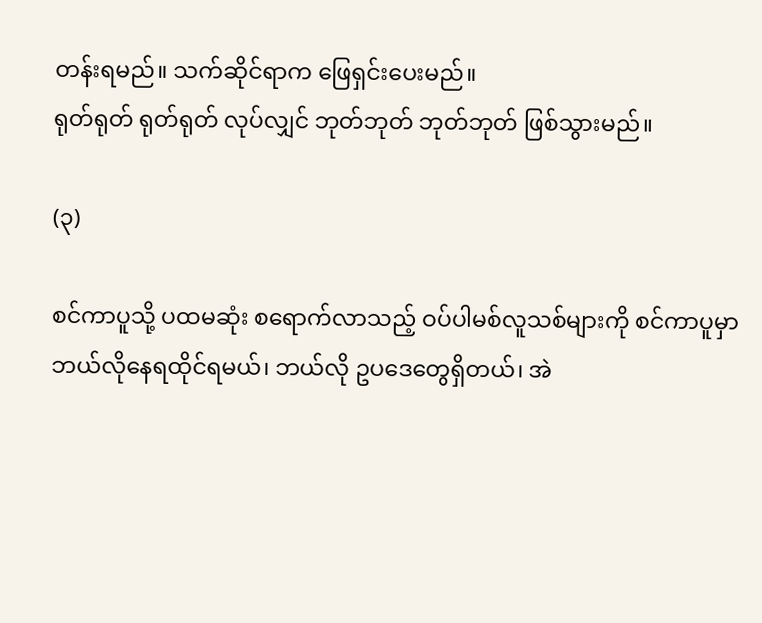တန်းရမည်။ သက်ဆိုင်ရာက ဖြေရှင်းပေးမည်။
ရုတ်ရုတ် ရုတ်ရုတ် လုပ်လျှင် ဘုတ်ဘုတ် ဘုတ်ဘုတ် ဖြစ်သွားမည်။

(၃)

စင်ကာပူသို့ ပထမဆုံး စရောက်လာသည့် ဝပ်ပါမစ်လူသစ်များကို စင်ကာပူမှာ ဘယ်လိုနေရထိုင်ရမယ်၊ ဘယ်လို ဥပဒေတွေရှိတယ်၊ အဲ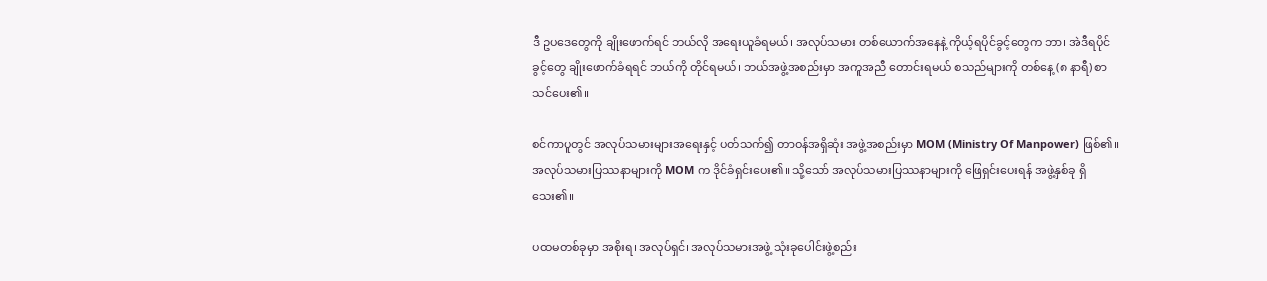ဒီ ဥပဒေတွေကို ချိုးဖောက်ရင် ဘယ်လို အရေးယူခံရမယ်၊ အလုပ်သမား တစ်ယောက်အနေနဲ့ ကိုယ့်ရပိုင်ခွင့်တွေက ဘာ၊ အဲဒီရပိုင်ခွင့်တွေ ချိုးဖောက်ခံရရင် ဘယ်ကို တိုင်ရမယ်၊ ဘယ်အဖွဲ့အစည်းမှာ အကူအညီ တောင်းရမယ် စသည်များကို တစ်နေ့ (၈ နာရီ) စာ သင်ပေး၏။

စင်ကာပူတွင် အလုပ်သမားများအရေးနှင့် ပတ်သက်၍ တာဝန်အရှိဆုံး အဖွဲ့အစည်းမှာ MOM (Ministry Of Manpower) ဖြစ်၏။ အလုပ်သမားပြဿနာများကို MOM က ဒိုင်ခံရှင်းပေး၏။ သို့သော် အလုပ်သမားပြဿနာများကို ဖြေရှင်းပေးရန် အဖွဲ့နှစ်ခု ရှိသေး၏။

ပထမတစ်ခုမှာ အစိုးရ၊ အလုပ်ရှင်၊ အလုပ်သမားအဖွဲ့ သုံးခုပေါင်းဖွဲ့စည်း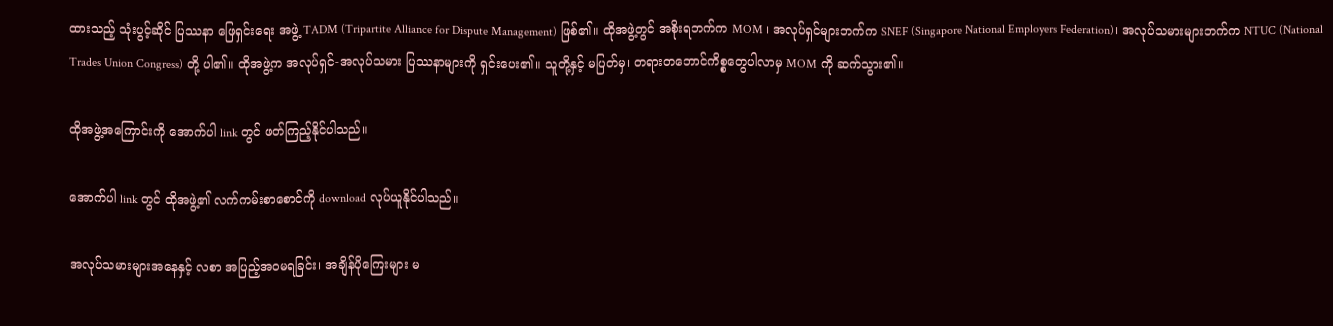ထားသည့် သုံးပွင့်ဆိုင် ပြဿနာ ဖြေရှင်းရေး အဖွဲ့ TADM (Tripartite Alliance for Dispute Management) ဖြစ်၏။ ထိုအဖွဲ့တွင် အစိုးရဘက်က MOM ၊ အလုပ်ရှင်များဘက်က SNEF (Singapore National Employers Federation)၊ အလုပ်သမားများဘက်က NTUC (National Trades Union Congress) တို့ ပါ၏။ ထိုအဖွဲ့က အလုပ်ရှင်-အလုပ်သမား ပြဿနာများကို ရှင်းပေး၏။ သူတို့နှင့် မပြတ်မှ၊ တရားတဘောင်ကိစ္စတွေပါလာမှ MOM ကို ဆက်သွား၏။

ထိုအဖွဲ့အကြောင်းကို အောက်ပါ link တွင် ဖတ်ကြည့်နိုင်ပါသည်။

အောက်ပါ link တွင် ထိုအဖွဲ့၏ လက်ကမ်းစာစောင်ကို download လုပ်ယူနိုင်ပါသည်။

အလုပ်သမားများအနေနှင့် လစာ အပြည့်အဝမရခြင်း၊ အချိန်ပိုကြေးများ မ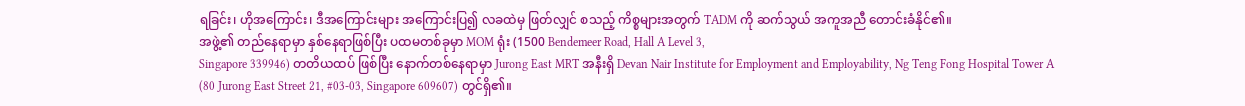ရခြင်း၊ ဟိုအကြောင်း၊ ဒီအကြောင်းများ အကြောင်းပြ၍ လခထဲမှ ဖြတ်လျှင် စသည့် ကိစ္စများအတွက် TADM ကို ဆက်သွယ် အကူအညီ တောင်းခံနိုင်၏။
အဖွဲ့၏ တည်နေရာမှာ နှစ်နေရာဖြစ်ပြီး ပထမတစ်ခုမှာ MOM ရုံး (1500 Bendemeer Road, Hall A Level 3,
Singapore 339946) တတိယထပ် ဖြစ်ပြီး နောက်တစ်နေရာမှာ Jurong East MRT အနီးရှိ Devan Nair Institute for Employment and Employability, Ng Teng Fong Hospital Tower A (80 Jurong East Street 21, #03-03, Singapore 609607) တွင်ရှိ၏။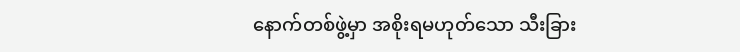နောက်တစ်ဖွဲ့မှာ အစိုးရမဟုတ်သော သီးခြား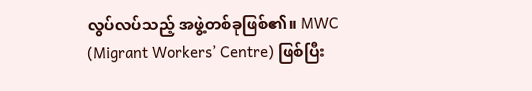လွပ်လပ်သည့် အဖွဲ့တစ်ခုဖြစ်၏။ MWC (Migrant Workers’ Centre) ဖြစ်ပြီး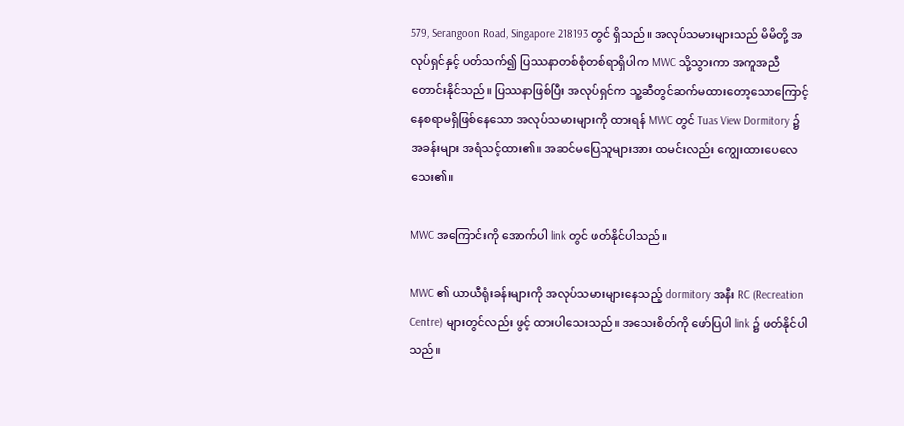579, Serangoon Road, Singapore 218193 တွင် ရှိသည်။ အလုပ်သမားများသည် မိမိတို့ အလုပ်ရှင်နှင့် ပတ်သက်၍ ပြဿနာတစ်စုံတစ်ရာရှိပါက MWC သို့သွားကာ အကူအညီတောင်းနိုင်သည်။ ပြဿနာဖြစ်ပြီး အလုပ်ရှင်က သူ့ဆီတွင်ဆက်မထားတော့သောကြောင့် နေစရာမရှိဖြစ်နေသော အလုပ်သမားများကို ထားရန် MWC တွင် Tuas View Dormitory ၌ အခန်းများ အရံသင့်ထား၏။ အဆင်မပြေသူများအား ထမင်းလည်း ကျွေးထားပေလေသေး၏။

MWC အကြောင်းကို အောက်ပါ link တွင် ဖတ်နိုင်ပါသည်။

MWC ၏ ယာယီရုံးခန်းများကို အလုပ်သမားများနေသည့် dormitory အနီး RC (Recreation Centre) များတွင်လည်း ဖွင့် ထားပါသေးသည်။ အသေးစိတ်ကို ဖော်ပြပါ link ၌ ဖတ်နိုင်ပါသည်။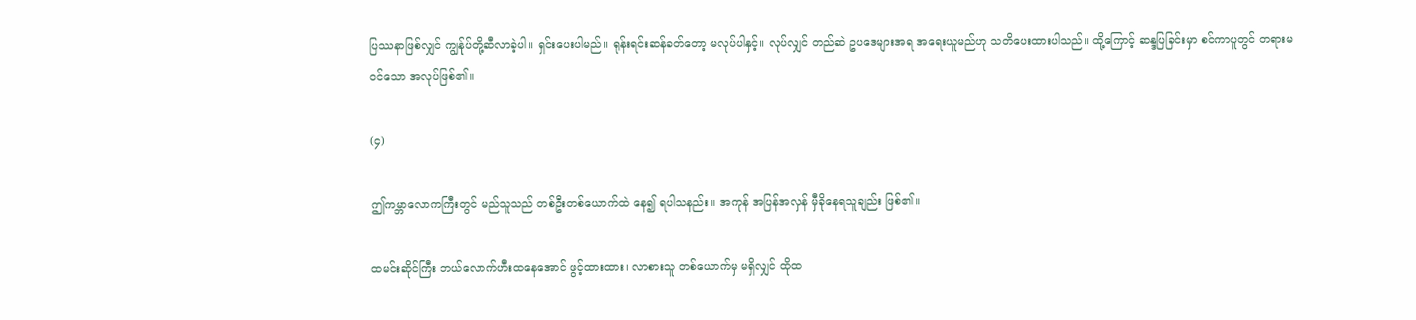ပြဿနာဖြစ်လျှင် ကျွန်ုပ်တို့ဆီလာခဲ့ပါ။ ရှင်းပေးပါမည်။ ရုန်းရင်းဆန်ခတ်တော့ မလုပ်ပါနှင့်။ လုပ်လျှင် တည်ဆဲ ဥပဒေများအရ အရေးယူမည်ဟု သတိပေးထားပါသည်။ ထို့ကြောင့် ဆန္ဒပြခြင်းမှာ စင်ကာပူတွင် တရားမဝင်သော အလုပ်ဖြစ်၏။

(၄)

ဤကမ္ဘာလောကကြီးတွင် မည်သူသည် တစ်ဦးတစ်ယောက်ထဲ နေ၍ ရပါသနည်း။ အကုန် အပြန်အလှန် မှီခိုနေရသူချည်း ဖြစ်၏။

ထမင်းဆိုင်ကြီး ဘယ်လောက်ဟီးထနေအောင် ဖွင့်ထားထား၊ လာစားသူ တစ်ယောက်မှ မရှိလျှင် ထိုထ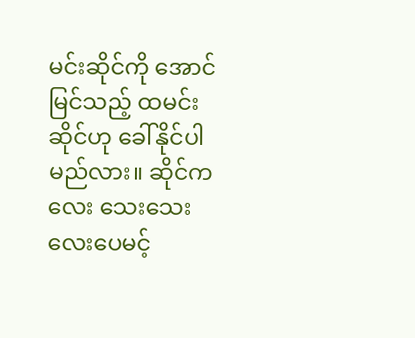မင်းဆိုင်ကို အောင်မြင်သည့် ထမင်းဆိုင်ဟု ခေါ်နိုင်ပါမည်လား။ ဆိုင်ကလေး သေးသေးလေးပေမင့်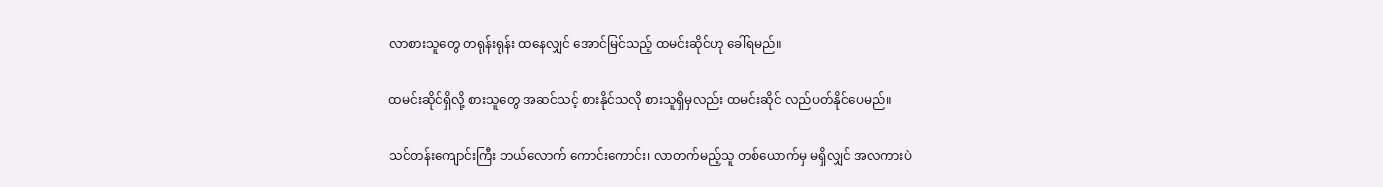လာစားသူတွေ တရုန်းရုန်း ထနေလျှင် အောင်မြင်သည့် ထမင်းဆိုင်ဟု ခေါ်ရမည်။

ထမင်းဆိုင်ရှိလို့ စားသူတွေ အဆင်သင့် စားနိုင်သလို စားသူရှိမှလည်း ထမင်းဆိုင် လည်ပတ်နိုင်ပေမည်။

သင်တန်းကျောင်းကြီး ဘယ်လောက် ကောင်းကောင်း၊ လာတက်မည့်သူ တစ်ယောက်မှ မရှိလျှင် အလကားပဲ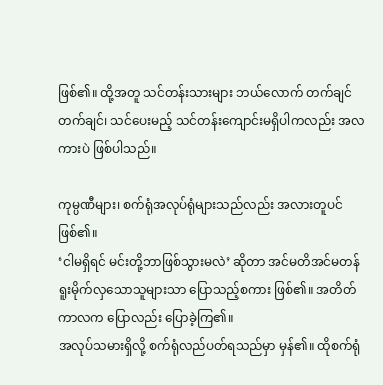ဖြစ်၏။ ထို့အတူ သင်တန်းသားများ ဘယ်လောက် တက်ချင်တက်ချင်၊ သင်ပေးမည့် သင်တန်းကျောင်းမရှိပါကလည်း အလကားပဲ ဖြစ်ပါသည်။

ကုမ္ပဏီများ၊ စက်ရုံအလုပ်ရုံများသည်လည်း အလားတူပင် ဖြစ်၏။
‘ငါမရှိရင် မင်းတို့ဘာဖြစ်သွားမလဲ’ ဆိုတာ အင်မတိအင်မတန် ရူးမိုက်လှသောသူများသာ ပြောသည့်စကား ဖြစ်၏။ အတိတ်ကာလက ပြောလည်း ပြောခဲ့ကြ၏။
အလုပ်သမားရှိလို့ စက်ရုံလည်ပတ်ရသည်မှာ မှန်၏။ ထိုစက်ရုံ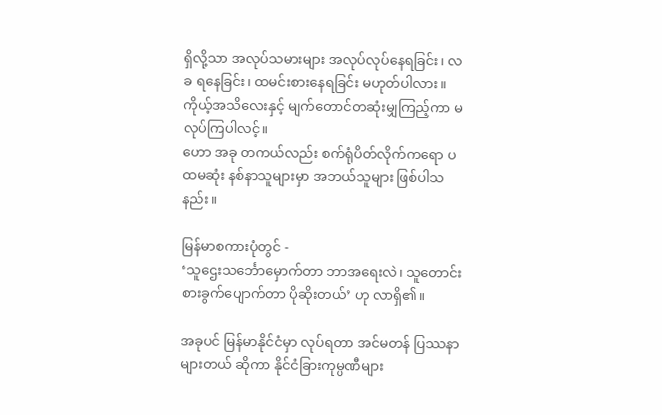ရှိလို့သာ အလုပ်သမားများ အလုပ်လုပ်နေရခြင်း၊ လခ ရနေခြင်း၊ ထမင်းစားနေရခြင်း မဟုတ်ပါလား။
ကိုယ့်အသိလေးနှင့် မျက်တောင်တဆုံးမျှကြည့်ကာ မလုပ်ကြပါလင့်။
ဟော အခု တကယ်လည်း စက်ရုံပိတ်လိုက်ကရော ပထမဆုံး နစ်နာသူများမှာ အဘယ်သူများ ဖြစ်ပါသနည်း။

မြန်မာစကားပုံတွင် -
‘သူဌေးသင်္ဘောမှောက်တာ ဘာအရေးလဲ၊ သူတောင်းစားခွက်ပျောက်တာ ပိုဆိုးတယ်’ ဟု လာရှိ၏။

အခုပင် မြန်မာနိုင်ငံမှာ လုပ်ရတာ အင်မတန် ပြဿနာများတယ် ဆိုကာ နိုင်ငံခြားကုမ္ပဏီများ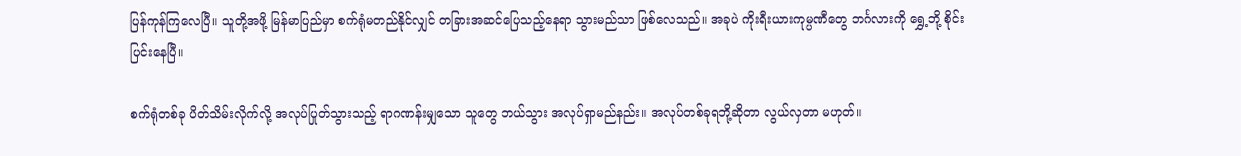ပြန်ကုန်ကြလေပြီ။ သူတို့အဖို့ မြန်မာပြည်မှာ စက်ရုံမတည်နိုင်လျှင် တခြားအဆင်ပြေသည့်နေရာ သွားမည်သာ ဖြစ်လေသည်။ အခုပဲ ကိုးရီးယားကုမ္ပဏီတွေ ဘင်္ဂလားကို ရွှေ့ဘို့ စိုင်းပြင်းနေပြီ။

စက်ရုံတစ်ခု ပိတ်သိမ်းလိုက်လို့ အလုပ်ပြုတ်သွားသည့် ရာဂဏန်းမျှသော သူတွေ ဘယ်သွား အလုပ်ရှာမည်နည်း။ အလုပ်တစ်ခုရဘို့ဆိုတာ လွယ်လှတာ မဟုတ်။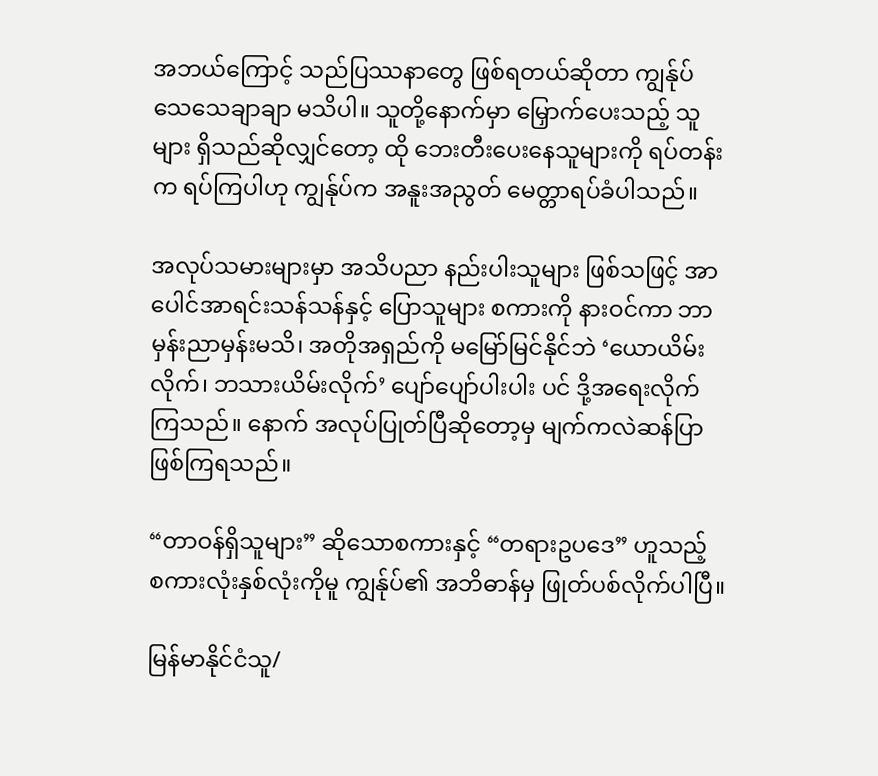အဘယ်ကြောင့် သည်ပြဿနာတွေ ဖြစ်ရတယ်ဆိုတာ ကျွန်ုပ် သေသေချာချာ မသိပါ။ သူတို့နောက်မှာ မြှောက်ပေးသည့် သူများ ရှိသည်ဆိုလျှင်တော့ ထို ဘေးတီးပေးနေသူများကို ရပ်တန်းက ရပ်ကြပါဟု ကျွန်ုပ်က အနူးအညွတ် မေတ္တာရပ်ခံပါသည်။

အလုပ်သမားများမှာ အသိပညာ နည်းပါးသူများ ဖြစ်သဖြင့် အာပေါင်အာရင်းသန်သန်နှင့် ပြောသူများ စကားကို နားဝင်ကာ ဘာမှန်းညာမှန်းမသိ၊ အတိုအရှည်ကို မမြော်မြင်နိုင်ဘဲ ‘ယောယိမ်းလိုက်၊ ဘသားယိမ်းလိုက်’ ပျော်ပျော်ပါးပါး ပင် ဒို့အရေးလိုက်ကြသည်။ နောက် အလုပ်ပြုတ်ပြီဆိုတော့မှ မျက်ကလဲဆန်ပြာ ဖြစ်ကြရသည်။

“တာဝန်ရှိသူများ” ဆိုသောစကားနှင့် “တရားဥပဒေ” ဟူသည့် စကားလုံးနှစ်လုံးကိုမူ ကျွန်ုပ်၏ အဘိဓာန်မှ ဖြုတ်ပစ်လိုက်ပါပြီ။

မြန်မာနိုင်ငံသူ/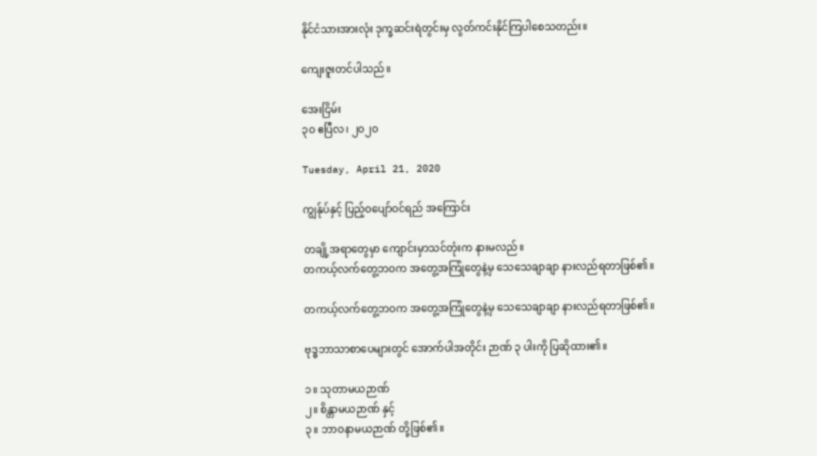နိုင်ငံသားအားလုံး ဒုက္ခဆင်းရဲတွင်းမှ လွတ်ကင်းနိုင်ကြပါစေသတည်း။

ကျေးဇူးတင်ပါသည်။

အေးငြိမ်း
၃၀ ဧပြီလ၊ ၂၀၂၀

Tuesday, April 21, 2020

ကျွန်ုပ်နှင့် ပြည့်ဝပျော်ဝင်ရည် အကြောင်း

တချို့အရာတွေမှာ ကျောင်းမှာသင်တုံးက နားမလည်။
တကယ့်လက်တွေ့ဘဝက အတွေ့အကြုံတွေနဲ့မှ သေသေချာချာ နားလည်ရတာဖြစ်၏။

တကယ့်လက်တွေ့ဘဝက အတွေ့အကြုံတွေနဲ့မှ သေသေချာချာ နားလည်ရတာဖြစ်၏။

ဗုဒ္ဓဘာသာစာပေများတွင် အောက်ပါအတိုင်း ဉာဏ် ၃ ပါးကို ပြဆိုထား၏။

၁။ သုတာမယဉာဏ်
၂။ စိန္တာမယဉာဏ် နှင့်
၃။ ဘာဝနာမယဉာဏ် တို့ဖြစ်၏။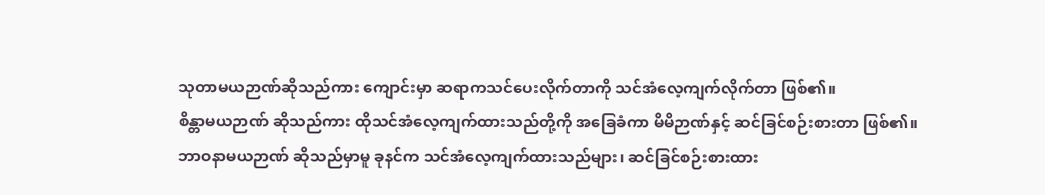သုတာမယဉာဏ်ဆိုသည်ကား ကျောင်းမှာ ဆရာကသင်ပေးလိုက်တာကို သင်အံလေ့ကျက်လိုက်တာ ဖြစ်၏။
စိန္တာမယဉာဏ် ဆိုသည်ကား ထိုသင်အံလေ့ကျက်ထားသည်တို့ကို အခြေခံကာ မိမိဉာဏ်နှင့် ဆင်ခြင်စဉ်းစားတာ ဖြစ်၏။
ဘာဝနာမယဉာဏ် ဆိုသည်မှာမူ ခုနင်က သင်အံလေ့ကျက်ထားသည်များ၊ ဆင်ခြင်စဉ်းစားထား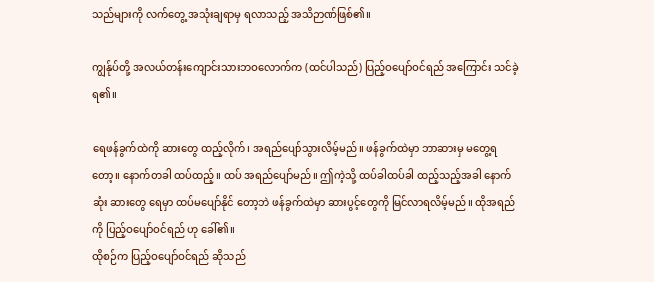သည်များကို လက်တွေ့ အသုံးချရာမှ ရလာသည့် အသိဉာဏ်ဖြစ်၏။

ကျွန်ုပ်တို့ အလယ်တန်းကျောင်းသားဘဝလောက်က (ထင်ပါသည်) ပြည့်ဝပျော်ဝင်ရည် အကြောင်း သင်ခဲ့ရ၏။

ရေဖန်ခွက်ထဲကို ဆားတွေ ထည့်လိုက်၊ အရည်ပျော်သွားလိမ့်မည်။ ဖန်ခွက်ထဲမှာ ဘာဆားမှ မတွေ့ရတော့။ နောက်တခါ ထပ်ထည့်။ ထပ် အရည်ပျော်မည်။ ဤကဲ့သို့ ထပ်ခါထပ်ခါ ထည့်သည့်အခါ နောက်ဆုံး ဆားတွေ ရေမှာ ထပ်မပျော်နိုင် တော့ဘဲ ဖန်ခွက်ထဲမှာ ဆားပွင့်တွေကို မြင်လာရလိမ့်မည်။ ထိုအရည်ကို ပြည့်ဝပျော်ဝင်ရည် ဟု ခေါ်၏။
ထိုစဉ်က ပြည့်ဝပျော်ဝင်ရည် ဆိုသည်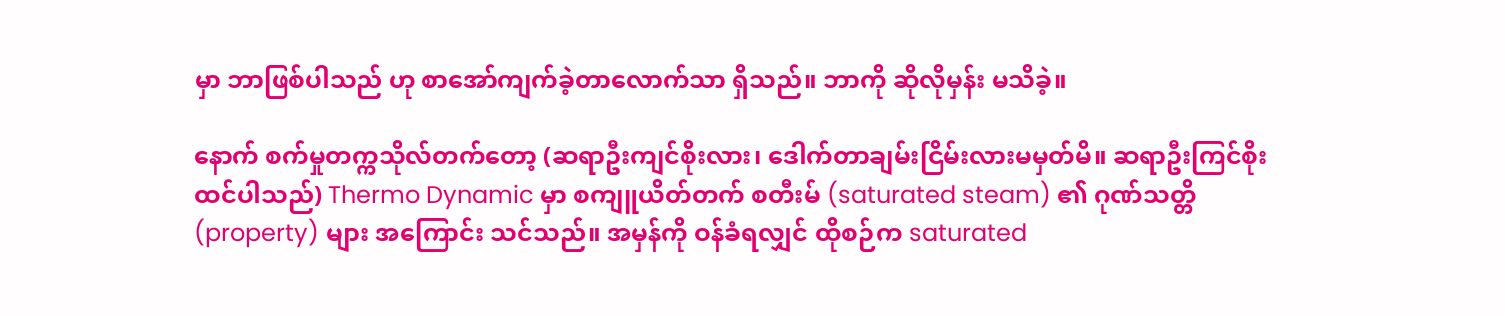မှာ ဘာဖြစ်ပါသည် ဟု စာအော်ကျက်ခဲ့တာလောက်သာ ရှိသည်။ ဘာကို ဆိုလိုမှန်း မသိခဲ့။

နောက် စက်မှုတက္ကသိုလ်တက်တော့ (ဆရာဦးကျင်စိုးလား၊ ဒေါက်တာချမ်းငြိမ်းလားမမှတ်မိ။ ဆရာဦးကြင်စိုး ထင်ပါသည်) Thermo Dynamic မှာ စကျူယိတ်တက် စတီးမ် (saturated steam) ၏ ဂုဏ်သတ္တိ (property) များ အကြောင်း သင်သည်။ အမှန်ကို ဝန်ခံရလျှင် ထိုစဉ်က saturated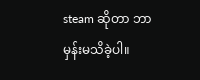steam ဆိုတာ ဘာမှန်းမသိခဲ့ပါ။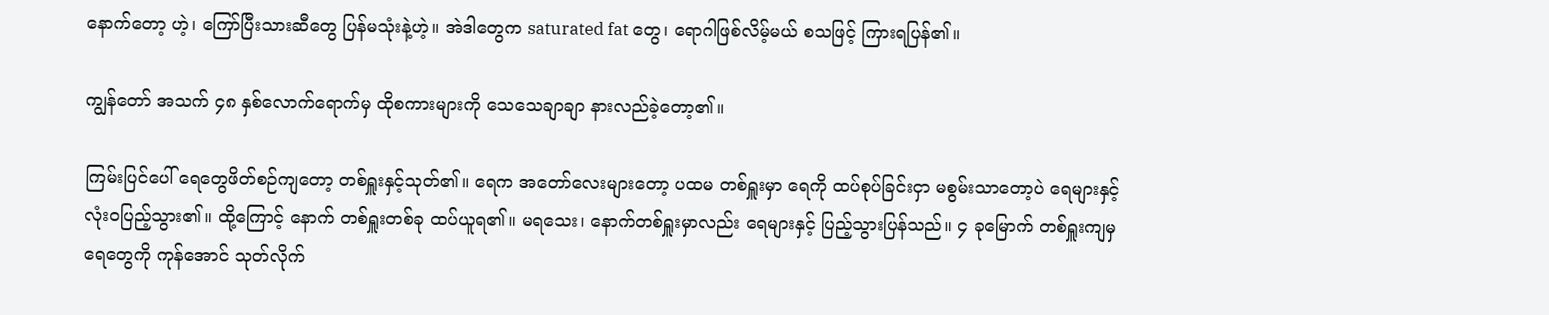နောက်တော့ ဟဲ့၊ ကြော်ပြီးသားဆီတွေ ပြန်မသုံးနဲ့ဟဲ့။ အဲဒါတွေက saturated fat တွေ၊ ရောဂါဖြစ်လိမ့်မယ် စသဖြင့် ကြားရပြန်၏။

ကျွန်တော် အသက် ၄၈ နှစ်လောက်ရောက်မှ ထိုစကားများကို သေသေချာချာ နားလည်ခဲ့တော့၏။

ကြမ်းပြင်ပေါ် ရေတွေဖိတ်စဉ်ကျတော့ တစ်ရှူးနှင့်သုတ်၏။ ရေက အတော်လေးများတော့ ပထမ တစ်ရှူးမှာ ရေကို ထပ်စုပ်ခြင်းငှာ မစွမ်းသာတော့ပဲ ရေများနှင့် လုံးဝပြည့်သွား၏။ ထို့ကြောင့် နောက် တစ်ရှူးတစ်ခု ထပ်ယူရ၏။ မရသေး၊ နောက်တစ်ရှူးမှာလည်း ရေများနှင့် ပြည့်သွားပြန်သည်။ ၄ ခုမြောက် တစ်ရှူးကျမှ ရေတွေကို ကုန်အောင် သုတ်လိုက်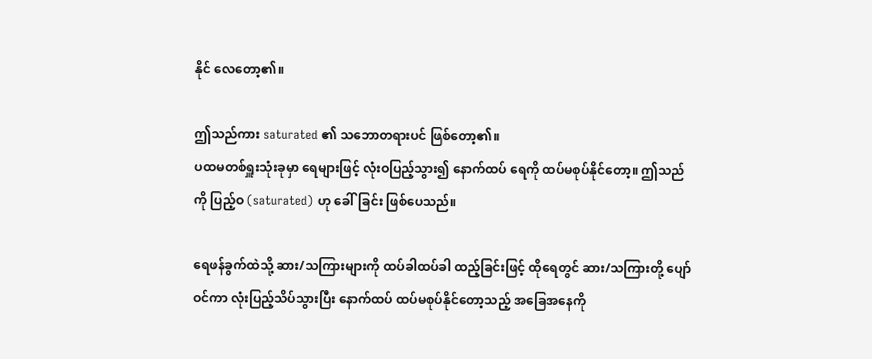နိုင် လေတော့၏။

ဤသည်ကား saturated ၏ သဘောတရားပင် ဖြစ်တော့၏။
ပထမတစ်ရှူးသုံးခုမှာ ရေများဖြင့် လုံးဝပြည့်သွား၍ နောက်ထပ် ရေကို ထပ်မစုပ်နိုင်တော့။ ဤသည်ကို ပြည့်ဝ (saturated) ဟု ခေါ်ခြင်း ဖြစ်ပေသည်။

ရေဖန်ခွက်ထဲသို့ ဆား/သကြားများကို ထပ်ခါထပ်ခါ ထည့်ခြင်းဖြင့် ထိုရေတွင် ဆား/သကြားတို့ ပျော်ဝင်ကာ လုံးပြည့်သိပ်သွားပြီး နောက်ထပ် ထပ်မစုပ်နိုင်တော့သည့် အခြေအနေကို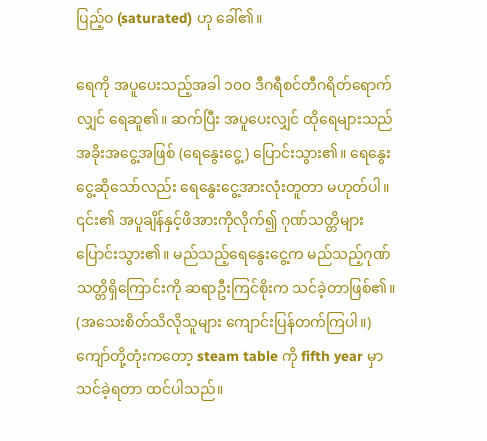ပြည့်ဝ (saturated) ဟု ခေါ်၏။

ရေကို အပူပေးသည့်အခါ ၁၀၀ ဒီဂရီစင်တီဂရိတ်ရောက်လျှင် ရေဆူ၏။ ဆက်ပြီး အပူပေးလျှင် ထိုရေများသည် အခိုးအငွေ့အဖြစ် (ရေနွေးငွေ့) ပြောင်းသွား၏။ ရေနွေးငွေ့ဆိုသော်လည်း ရေနွေးငွေ့အားလုံးတူတာ မဟုတ်ပါ။ ၎င်း၏ အပူချိန်နှင့်ဖိအားကိုလိုက်၍ ဂုဏ်သတ္တိများ ပြောင်းသွား၏။ မည်သည့်ရေနွေးငွေ့က မည်သည့်ဂုဏ်သတ္တိရှိကြောင်းကို ဆရာဦးကြင်စိုးက သင်ခဲ့တာဖြစ်၏။ (အသေးစိတ်သိလိုသူများ ကျောင်းပြန်တက်ကြပါ။) ကျော်တို့တုံးကတော့ steam table ကို fifth year မှာ သင်ခဲ့ရတာ ထင်ပါသည်။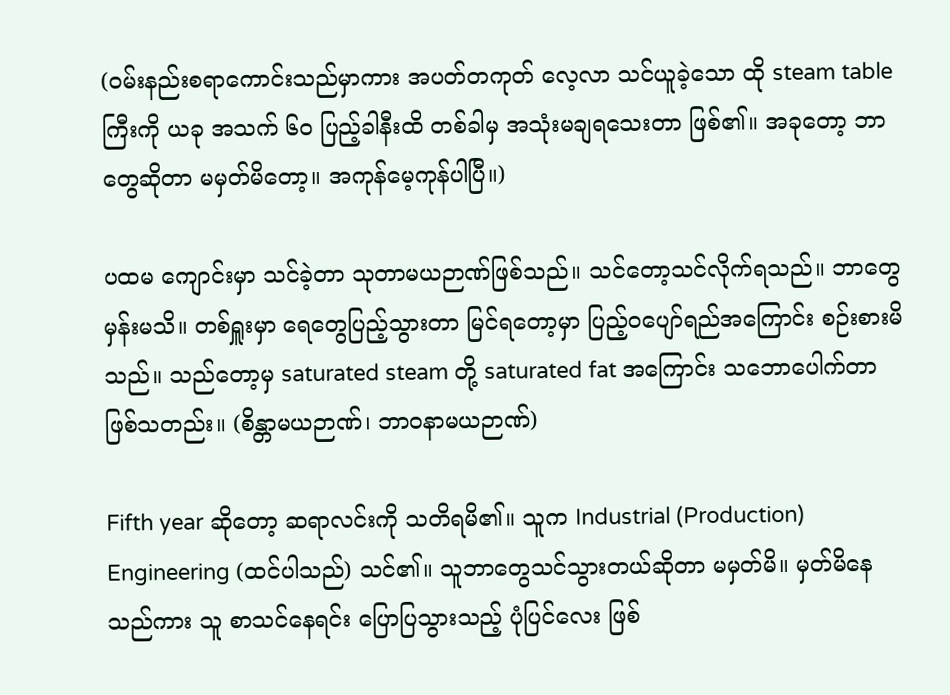(ဝမ်းနည်းစရာကောင်းသည်မှာကား အပတ်တကုတ် လေ့လာ သင်ယူခဲ့သော ထို steam table ကြီးကို ယခု အသက် ၆၀ ပြည့်ခါနီးထိ တစ်ခါမှ အသုံးမချရသေးတာ ဖြစ်၏။ အခုတော့ ဘာတွေဆိုတာ မမှတ်မိတော့။ အကုန်မေ့ကုန်ပါပြီ။)

ပထမ ကျောင်းမှာ သင်ခဲ့တာ သုတာမယဉာဏ်ဖြစ်သည်။ သင်တော့သင်လိုက်ရသည်။ ဘာတွေမှန်းမသိ။ တစ်ရှူးမှာ ရေတွေပြည့်သွားတာ မြင်ရတော့မှာ ပြည့်ဝပျော်ရည်အကြောင်း စဉ်းစားမိသည်။ သည်တော့မှ saturated steam တို့ saturated fat အကြောင်း သဘောပေါက်တာ ဖြစ်သတည်း။ (စိန္တာမယဉာဏ်၊ ဘာဝနာမယဉာဏ်)

Fifth year ဆိုတော့ ဆရာလင်းကို သတိရမိ၏။ သူက Industrial (Production) Engineering (ထင်ပါသည်) သင်၏။ သူဘာတွေသင်သွားတယ်ဆိုတာ မမှတ်မိ။ မှတ်မိနေသည်ကား သူ စာသင်နေရင်း ပြောပြသွားသည့် ပုံပြင်လေး ဖြစ်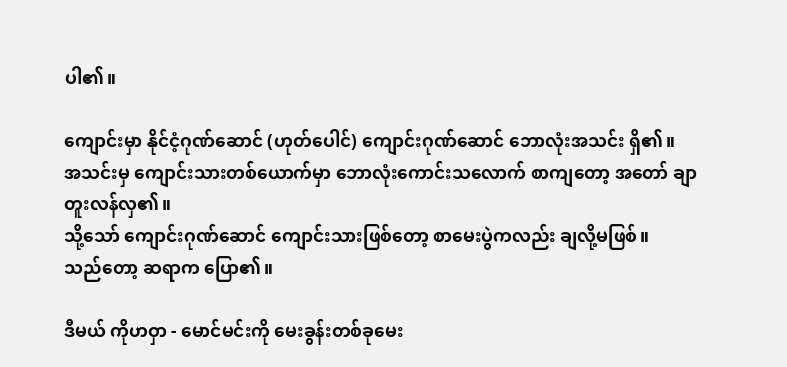ပါ၏။

ကျောင်းမှာ နိုင်ငံ့ဂုဏ်ဆောင် (ဟုတ်ပေါင်) ကျောင်းဂုဏ်ဆောင် ဘောလုံးအသင်း ရှိ၏။
အသင်းမှ ကျောင်းသားတစ်ယောက်မှာ ဘောလုံးကောင်းသလောက် စာကျတော့ အတော် ချာတူးလန်လှ၏။
သို့သော် ကျောင်းဂုဏ်ဆောင် ကျောင်းသားဖြစ်တော့ စာမေးပွဲကလည်း ချလို့မဖြစ်။
သည်တော့ ဆရာက ပြော၏။

ဒီမယ် ကိုဟဝှာ - မောင်မင်းကို မေးခွန်းတစ်ခုမေး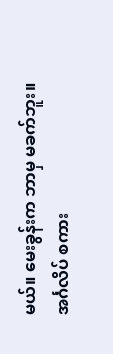မယ်။ မေးခွန်းက ဘာမှ မခက်ဘူး။
အင်္ဂလိပ် စကား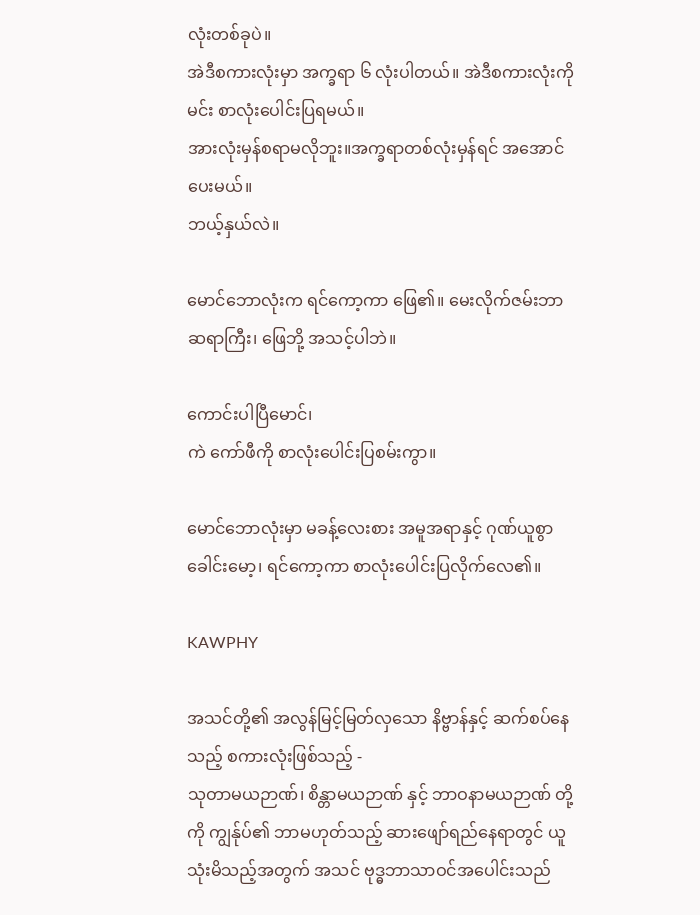လုံးတစ်ခုပဲ။
အဲဒီစကားလုံးမှာ အက္ခရာ ၆ လုံးပါတယ်။ အဲဒီစကားလုံးကို မင်း စာလုံးပေါင်းပြရမယ်။
အားလုံးမှန်စရာမလိုဘူး။အက္ခရာတစ်လုံးမှန်ရင် အအောင်ပေးမယ်။
ဘယ့်နှယ်လဲ။

မောင်ဘောလုံးက ရင်ကော့ကာ ဖြေ၏။ မေးလိုက်ဇမ်းဘာ ဆရာကြီး၊ ဖြေဘို့ အသင့်ပါဘဲ။

ကောင်းပါပြီမောင်၊
ကဲ ကော်ဖီကို စာလုံးပေါင်းပြစမ်းကွာ။

မောင်ဘောလုံးမှာ မခန့်လေးစား အမူအရာနှင့် ဂုဏ်ယူစွာ ခေါင်းမော့၊ ရင်ကော့ကာ စာလုံးပေါင်းပြလိုက်လေ၏။

KAWPHY

အသင်တို့၏ အလွန်မြင့်မြတ်လှသော နိဗ္ဗာန်နှင့် ဆက်စပ်နေသည့် စကားလုံးဖြစ်သည့် -
သုတာမယဉာဏ်၊ စိန္တာမယဉာဏ် နှင့် ဘာဝနာမယဉာဏ် တို့ကို ကျွန်ုပ်၏ ဘာမဟုတ်သည့် ဆားဖျော်ရည်နေရာတွင် ယူသုံးမိသည့်အတွက် အသင် ဗုဒ္ဓဘာသာဝင်အပေါင်းသည်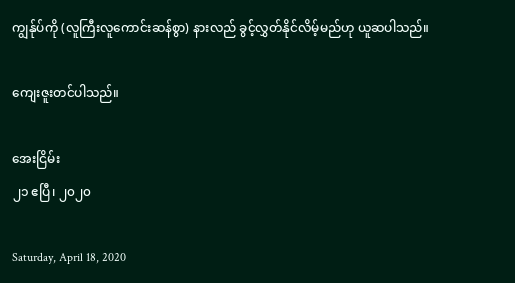ကျွန်ုပ်ကို (လူကြီးလူကောင်းဆန်စွာ) နားလည် ခွင့်လွှတ်နိုင်လိမ့်မည်ဟု ယူဆပါသည်။

ကျေးဇူးတင်ပါသည်။

အေးငြိမ်း
၂၁ ဧပြီ၊ ၂၀၂၀

Saturday, April 18, 2020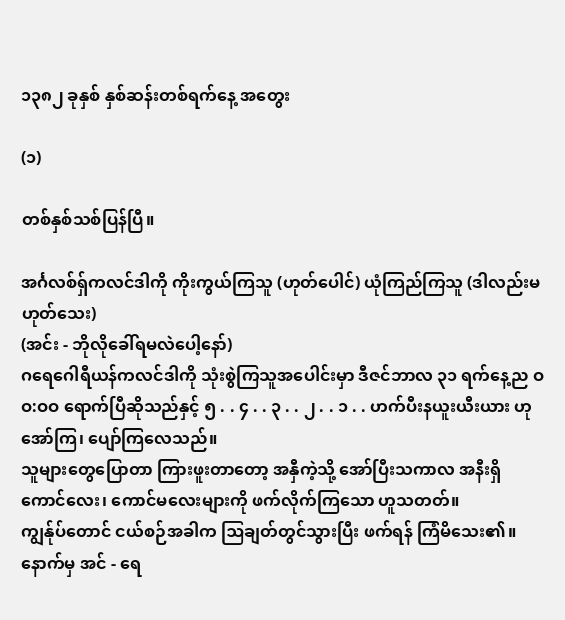၁၃၈၂ ခုနှစ် နှစ်ဆန်းတစ်ရက်နေ့ အတွေး

(၁)

တစ်နှစ်သစ်ပြန်ပြီ။

အင်္ဂလစ်ရှ်ကလင်ဒါကို ကိုးကွယ်ကြသူ (ဟုတ်ပေါင်) ယုံကြည်ကြသူ (ဒါလည်းမဟုတ်သေး)
(အင်း - ဘိုလိုခေါ်ရမလဲပေါ့နော်)
ဂရေဂေါရီယန်ကလင်ဒါကို သုံးစွဲကြသူအပေါင်းမှာ ဒီဇင်ဘာလ ၃၁ ရက်နေ့ည ဝဝ:ဝဝ ရောက်ပြီဆိုသည်နှင့် ၅ . . ၄ . . ၃ . . ၂ . . ၁ . . ဟက်ပီးနယူးယီးယား ဟု အော်ကြ၊ ပျော်ကြလေသည်။
သူများတွေပြောတာ ကြားဖူးတာတော့ အနှီကဲ့သို့ အော်ပြီးသကာလ အနီးရှိ ကောင်လေး၊ ကောင်မလေးများကို ဖက်လိုက်ကြသော ဟူသတတ်။
ကျွန်ုပ်တောင် ငယ်စဉ်အခါက ဩချတ်တွင်သွားပြီး ဖက်ရန် ကြံမိသေး၏။
နောက်မှ အင် - ရေ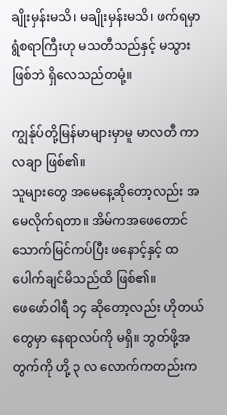ချိုးမှန်းမသိ၊ မချိုးမှန်းမသိ၊ ဖက်ရမှာ ရွံစရာကြီးဟု မသတီသည်နှင့် မသွားဖြစ်ဘဲ ရှိလေသည်တမုံ့။

ကျွန်ုပ်တို့မြန်မာများမှာမူ မာလတီ ကာလချာ ဖြစ်၏။
သူများတွေ အမေနေ့ဆိုတော့လည်း အမေလိုက်ရတာ။ အိမ်ကအဖေတောင် သောက်မြင်ကပ်ပြီး ဖနောင့်နှင့် ထပေါက်ချင်မိသည်ထိ ဖြစ်၏။
ဖေဖော်ဝါရီ ၁၄ ဆိုတော့လည်း ဟိုတယ်တွေမှာ နေရာလပ်ကို မရှိ။ ဘွတ်ဖို့အတွက်ကို ဟို့ ၃ လ လောက်ကတည်းက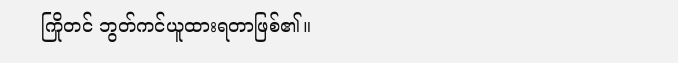ကြိုတင် ဘွတ်ကင်ယူထားရတာဖြစ်၏။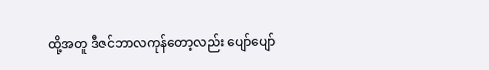ထို့အတူ ဒီဇင်ဘာလကုန်တော့လည်း ပျော်ပျော်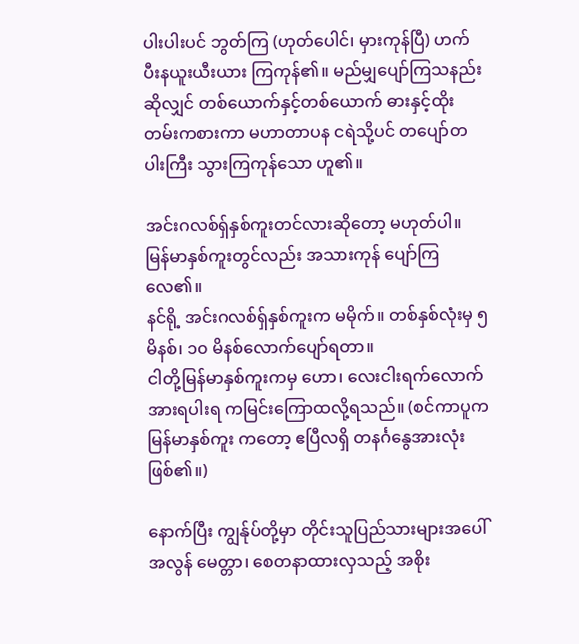ပါးပါးပင် ဘွတ်ကြ (ဟုတ်ပေါင်၊ မှားကုန်ပြီ) ဟက်ပီးနယူးယီးယား ကြကုန်၏။ မည်မျှပျော်ကြသနည်းဆိုလျှင် တစ်ယောက်နှင့်တစ်ယောက် ဓားနှင့်ထိုးတမ်းကစားကာ မဟာတာပန ငရဲသို့ပင် တပျော်တပါးကြီး သွားကြကုန်သော ဟူ၏။

အင်းဂလစ်ရှ်နှစ်ကူးတင်လားဆိုတော့ မဟုတ်ပါ။ မြန်မာနှစ်ကူးတွင်လည်း အသားကုန် ပျော်ကြလေ၏။
နင်ရို့ အင်းဂလစ်ရှ်နှစ်ကူးက မမိုက်။ တစ်နှစ်လုံးမှ ၅ မိနစ်၊ ၁၀ မိနစ်လောက်ပျော်ရတာ။
ငါတို့မြန်မာနှစ်ကူးကမှ ဟော၊ လေးငါးရက်လောက် အားရပါးရ ကမြင်းကြောထလို့ရသည်။ (စင်ကာပူက မြန်မာနှစ်ကူး ကတော့ ဧပြီလရှိ တနင်္ဂနွေအားလုံးဖြစ်၏။)

နောက်ပြီး ကျွန်ုပ်တို့မှာ တိုင်းသူပြည်သားများအပေါ် အလွန် မေတ္တာ၊ စေတနာထားလှသည့် အစိုး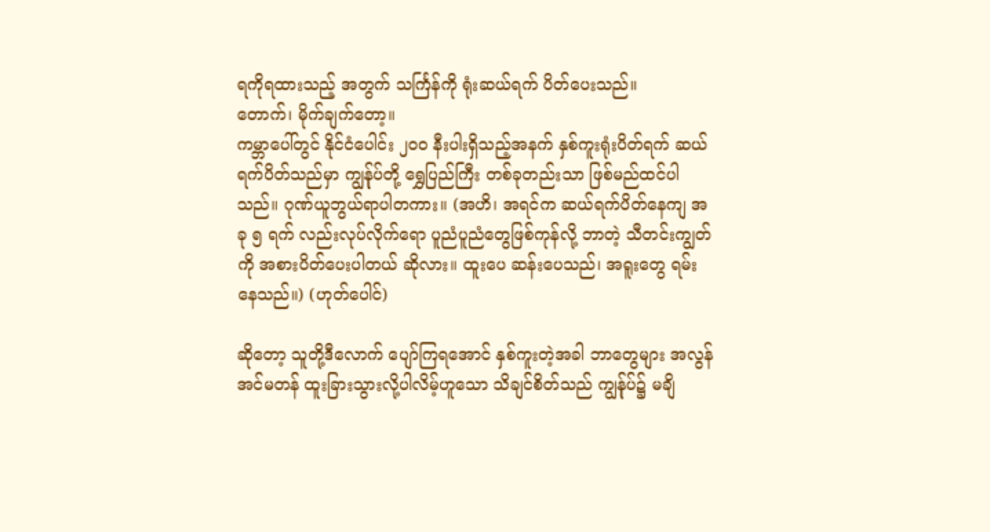ရကိုရထားသည့် အတွက် သင်္ကြန်ကို ရုံးဆယ်ရက် ပိတ်ပေးသည်။
တောက်၊ မိုက်ချက်တော့။
ကမ္ဘာပေါ်တွင် နိုင်ငံပေါင်း ၂၀၀ နီးပါးရှိသည့်အနက် နှစ်ကူးရုံးပိတ်ရက် ဆယ်ရက်ပိတ်သည်မှာ ကျွန်ုပ်တို့ ရွှေပြည်ကြီး တစ်ခုတည်းသာ ဖြစ်မည်ထင်ပါသည်။ ဂုဏ်ယူဘွယ်ရာပါတကား။ (အဟိ၊ အရင်က ဆယ်ရက်ပိတ်နေကျ အခု ၅ ရက် လည်းလုပ်လိုက်ရော ပူညံပူညံတွေဖြစ်ကုန်လို့ ဘာတဲ့ သီတင်းကျွတ်ကို အစားပိတ်ပေးပါတယ် ဆိုလား။ ထူးပေ ဆန်းပေသည်၊ အရူးတွေ ရမ်းနေသည်။) (ဟုတ်ပေါင်)

ဆိုတော့ သူတို့ဒီလောက် ပျော်ကြရအောင် နှစ်ကူးတဲ့အခါ ဘာတွေများ အလွန်အင်မတန် ထူးခြားသွားလို့ပါလိမ့်ဟူသော သိချင်စိတ်သည် ကျွန်ုပ်၌ မချိ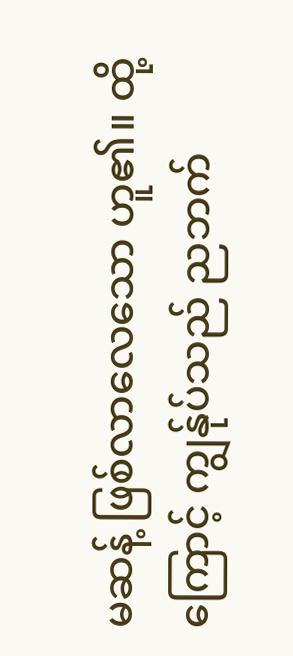မဆန့် ဖြစ်လာလေသော ဟူ၏။ ထို့ကြောင့် ကျွန်ုပ်သည် ညဘက်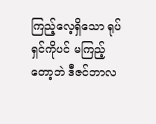ကြည့်လေ့ရှိသော ရုပ်ရှင်ကိုပင် မကြည့်တော့ဘဲ ဒီဇင်ဘာလ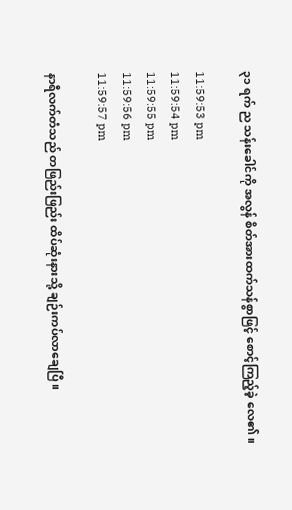၃၁ ရက် ည သန်းခေါင်ကို အလွန် စိတ်အားထက်သန်စွာဖြင့် စောင့်ကြည့်ခဲ့ လေ၏။

11:59:53 pm
11:59:54 pm
11:59:55 pm
11:59:56 pm
11:59:57 pm

နာရီလက်တံသည် တဖြည်းဖြည်း ထိပ်ဆုံးနားသို့ ချဉ်းကပ်လာချေပြီ။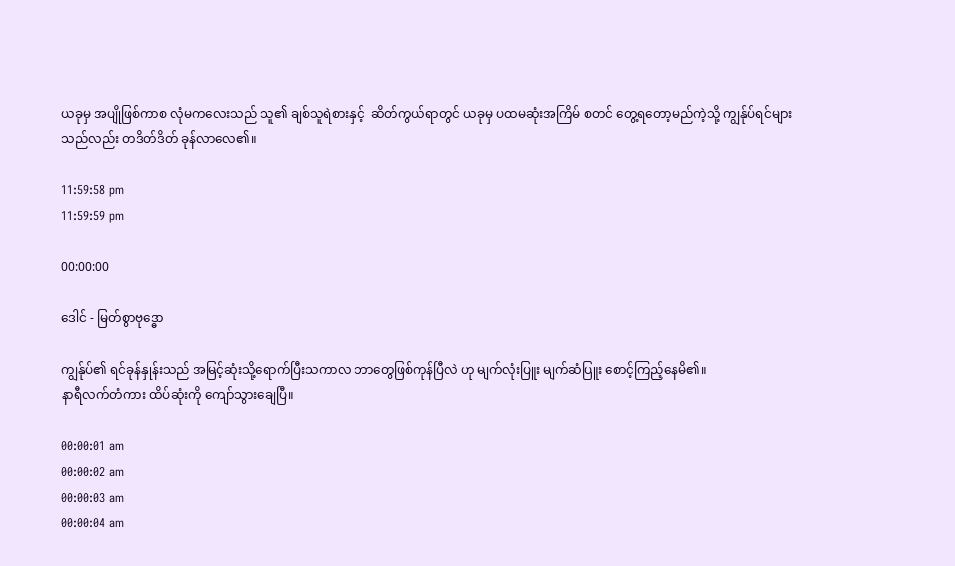ယခုမှ အပျိုဖြစ်ကာစ လုံမကလေးသည် သူ၏ ချစ်သူရဲစားနှင့်  ဆိတ်ကွယ်ရာတွင် ယခုမှ ပထမဆုံးအကြိမ် စတင် တွေ့ရတော့မည်ကဲ့သို့ ကျွန်ုပ်ရင်များသည်လည်း တဒိတ်ဒိတ် ခုန်လာလေ၏။

11:59:58 pm
11:59:59 pm

00:00:00

ဒေါင် - မြတ်စွာဗုဒ္ဓော

ကျွန်ုပ်၏ ရင်ခုန်နှုန်းသည် အမြင့်ဆုံးသို့ရောက်ပြီးသကာလ ဘာတွေဖြစ်ကုန်ပြီလဲ ဟု မျက်လုံးပြူး မျက်ဆံပြူး စောင့်ကြည့်နေမိ၏။
နာရီလက်တံကား ထိပ်ဆုံးကို ကျော်သွားချေပြီ။

00:00:01 am
00:00:02 am
00:00:03 am
00:00:04 am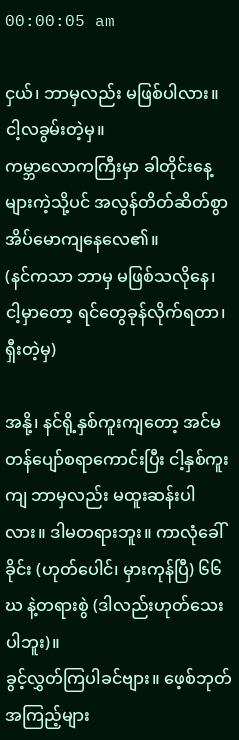00:00:05 am

ငှယ်၊ ဘာမှလည်း မဖြစ်ပါလား။ ငါ့လခွမ်းတဲ့မှ။
ကမ္ဘာလောကကြီးမှာ ခါတိုင်းနေ့များကဲ့သို့ပင် အလွန်တိတ်ဆိတ်စွာ အိပ်မောကျနေလေ၏။
(နင်ကသာ ဘာမှ မဖြစ်သလိုနေ၊ ငါ့မှာတော့ ရင်တွေခုန်လိုက်ရတာ၊ ရှီးတဲ့မှ)

အနို့၊ နင်ရို့နှစ်ကူးကျတော့ အင်မတန်ပျော်စရာကောင်းပြီး ငါ့နှစ်ကူးကျ ဘာမှလည်း မထူးဆန်းပါလား။ ဒါမတရားဘူး။ ကာလုံခေါ်ခိုင်း (ဟုတ်ပေါင်၊ မှားကုန်ပြီ) ၆၆ ဃ နဲ့တရားစွဲ (ဒါလည်းဟုတ်သေးပါဘူး)။
ခွင့်လွှတ်ကြပါခင်ဗျား။ ဖေ့စ်ဘုတ်အကြည့်များ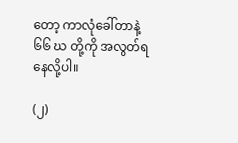တော့ ကာလုံခေါ်တာနဲ့ ၆၆ ဃ တို့ကို အလွတ်ရနေလို့ပါ။

(၂)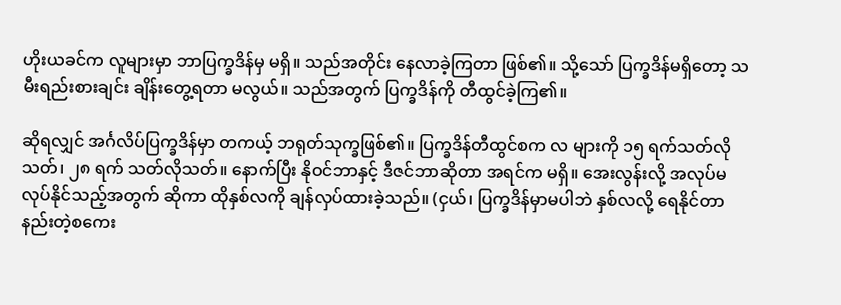ဟိုးယခင်က လူများမှာ ဘာပြက္ခဒိန်မှ မရှိ။ သည်အတိုင်း နေလာခဲ့ကြတာ ဖြစ်၏။ သို့သော် ပြက္ခဒိန်မရှိတော့ သမီးရည်းစားချင်း ချိန်းတွေ့ရတာ မလွယ်။ သည်အတွက် ပြက္ခဒိန်ကို တီထွင်ခဲ့ကြ၏။

ဆိုရလျှင် အင်္ဂလိပ်ပြက္ခဒိန်မှာ တကယ့် ဘရုတ်သုက္ခဖြစ်၏။ ပြက္ခဒိန်တီထွင်စက လ များကို ၁၅ ရက်သတ်လိုသတ်၊ ၂၈ ရက် သတ်လိုသတ်။ နောက်ပြီး နိုဝင်ဘာနှင့် ဒီဇင်ဘာဆိုတာ အရင်က မရှိ။ အေးလွန်းလို့ အလုပ်မလုပ်နိုင်သည့်အတွက် ဆိုကာ ထိုနှစ်လကို ချန်လှပ်ထားခဲ့သည်။ (ငှယ်၊ ပြက္ခဒိန်မှာမပါဘဲ နှစ်လလို့ ရေနိုင်တာ နည်းတဲ့စကေး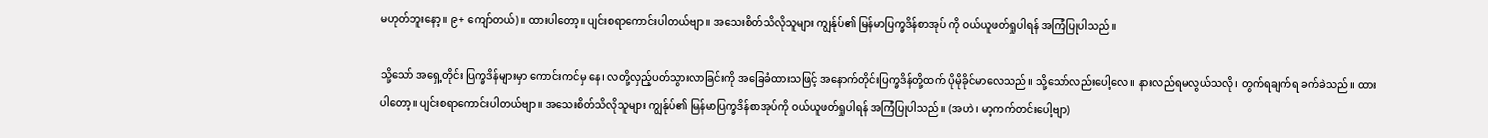မဟုတ်ဘူးနော့။ ၉+ ကျော်တယ်)။ ထားပါတော့။ ပျင်းစရာကောင်းပါတယ်ဗျာ။ အသေးစိတ်သိလိုသူများ ကျွန်ုပ်၏ မြန်မာပြက္ခဒိန်စာအုပ် ကို ဝယ်ယူဖတ်ရှုပါရန် အကြံပြုပါသည်။

သို့သော် အရှေ့တိုင်း ပြက္ခဒိန်များမှာ ကောင်းကင်မှ နေ၊ လတို့လှည့်ပတ်သွားလာခြင်းကို အခြေခံထားသဖြင့် အနောက်တိုင်းပြက္ခဒိန်တို့ထက် ပိုမိုခိုင်မာလေသည်။ သို့သော်လည်းပေါ့လေ။ နားလည်ရမလွယ်သလို၊ တွက်ရချက်ရ ခက်ခဲသည်။ ထားပါတော့။ ပျင်းစရာကောင်းပါတယ်ဗျာ။ အသေးစိတ်သိလိုသူများ ကျွန်ုပ်၏ မြန်မာပြက္ခဒိန်စာအုပ်ကို ဝယ်ယူဖတ်ရှုပါရန် အကြံပြုပါသည်။ (အဟဲ၊ မာ့ကက်တင်းပေါ့ဗျာ)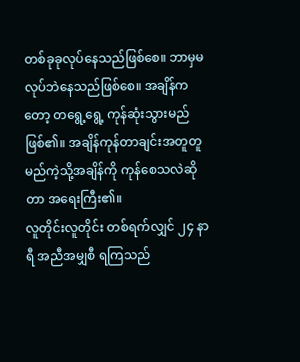တစ်ခုခုလုပ်နေသည်ဖြစ်စေ။ ဘာမှမလုပ်ဘဲနေသည်ဖြစ်စေ။ အချိန်ကတော့ တရွေ့ရွေ့ ကုန်ဆုံးသွားမည်ဖြစ်၏။ အချိန်ကုန်တာချင်းအတူတူ မည်ကဲ့သို့အချိန်ကို ကုန်စေသလဲဆိုတာ အရေးကြီး၏။
လူတိုင်းလူတိုင်း တစ်ရက်လျှင် ၂၄ နာရီ အညီအမျှစီ ရကြသည်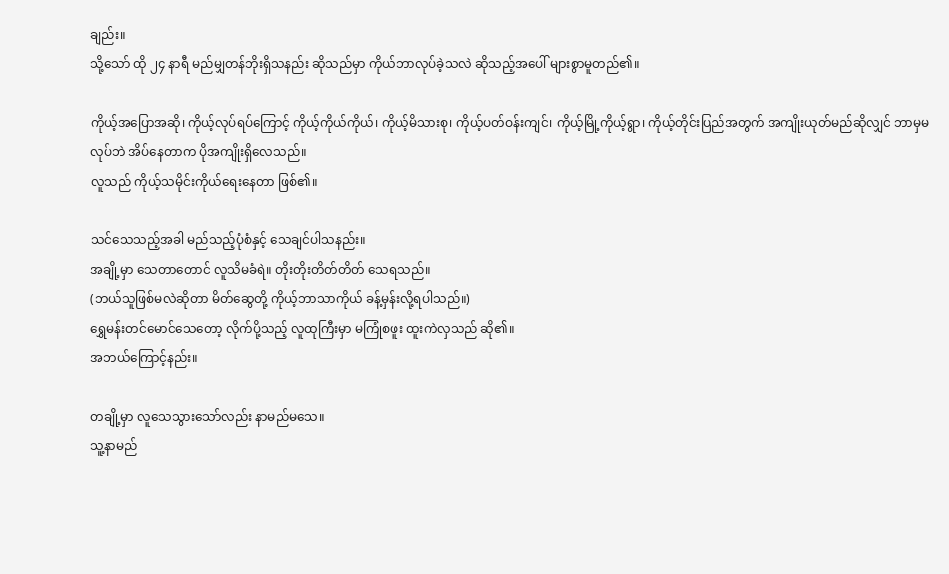ချည်း။
သို့သော် ထို ၂၄ နာရီ မည်မျှတန်ဘိုးရှိသနည်း ဆိုသည်မှာ ကိုယ်ဘာလုပ်ခဲ့သလဲ ဆိုသည့်အပေါ် များစွာမူတည်၏။

ကိုယ့်အပြောအဆို၊ ကိုယ့်လုပ်ရပ်ကြောင့် ကိုယ့်ကိုယ်ကိုယ်၊ ကိုယ့်မိသားစု၊ ကိုယ့်ပတ်ဝန်းကျင်၊ ကိုယ့်မြို့ကိုယ့်ရွာ၊ ကိုယ့်တိုင်းပြည်အတွက် အကျိုးယုတ်မည်ဆိုလျှင် ဘာမှမလုပ်ဘဲ အိပ်နေတာက ပိုအကျိုးရှိလေသည်။
လူသည် ကိုယ့်သမိုင်းကိုယ်ရေးနေတာ ဖြစ်၏။

သင်သေသည့်အခါ မည်သည့်ပုံစံနှင့် သေချင်ပါသနည်း။
အချို့မှာ သေတာတောင် လူသိမခံရဲ။ တိုးတိုးတိတ်တိတ် သေရသည်။
(ဘယ်သူဖြစ်မလဲဆိုတာ မိတ်ဆွေတို့ ကိုယ့်ဘာသာကိုယ် ခန့်မှန်းလို့ရပါသည်။)
ရွှေမန်းတင်မောင်သေတော့ လိုက်ပို့သည့် လူထုကြီးမှာ မကြုံစဖူး ထူးကဲလှသည် ဆို၏။
အဘယ်ကြောင့်နည်း။

တချို့မှာ လူသေသွားသော်လည်း နာမည်မသေ။
သူ့နာမည်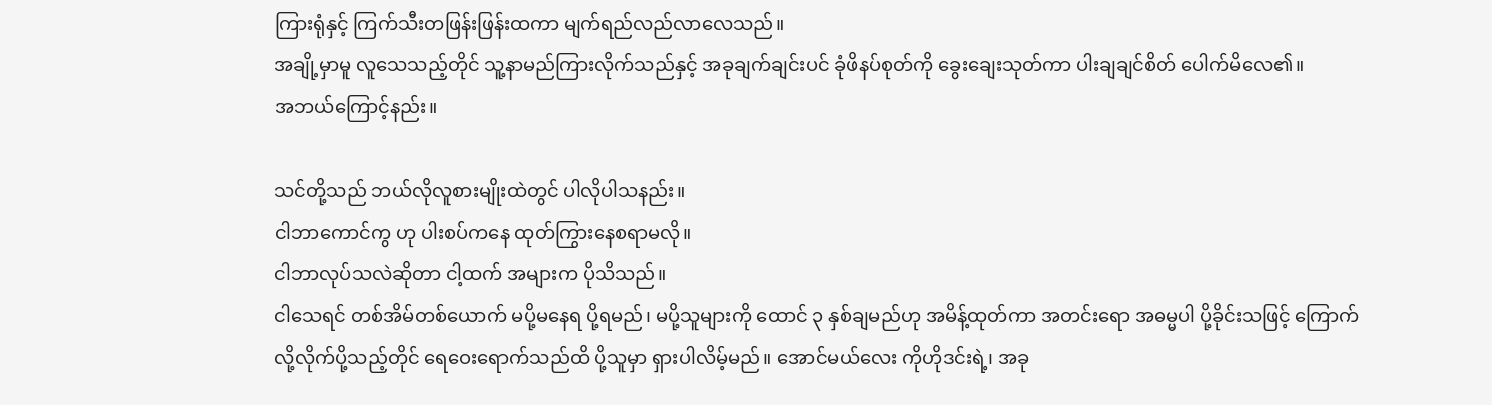ကြားရုံနှင့် ကြက်သီးတဖြန်းဖြန်းထကာ မျက်ရည်လည်လာလေသည်။
အချို့မှာမူ လူသေသည့်တိုင် သူ့နာမည်ကြားလိုက်သည်နှင့် အခုချက်ချင်းပင် ခုံဖိနပ်စုတ်ကို ခွေးချေးသုတ်ကာ ပါးချချင်စိတ် ပေါက်မိလေ၏။
အဘယ်ကြောင့်နည်း။

သင်တို့သည် ဘယ်လိုလူစားမျိုးထဲတွင် ပါလိုပါသနည်း။
ငါဘာကောင်ကွ ဟု ပါးစပ်ကနေ ထုတ်ကြွားနေစရာမလို။
ငါဘာလုပ်သလဲဆိုတာ ငါ့ထက် အများက ပိုသိသည်။
ငါသေရင် တစ်အိမ်တစ်ယောက် မပို့မနေရ ပို့ရမည်၊ မပို့သူများကို ထောင် ၃ နှစ်ချမည်ဟု အမိန့်ထုတ်ကာ အတင်းရော အဓမ္မပါ ပို့ခိုင်းသဖြင့် ကြောက်လို့လိုက်ပို့သည့်တိုင် ရေဝေးရောက်သည်ထိ ပို့သူမှာ ရှားပါလိမ့်မည်။ အောင်မယ်လေး ကိုဟိုဒင်းရဲ့၊ အခု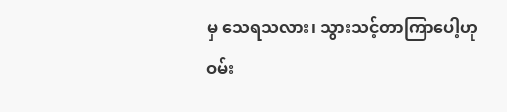မှ သေရသလား၊ သွားသင့်တာကြာပေါ့ဟု ဝမ်း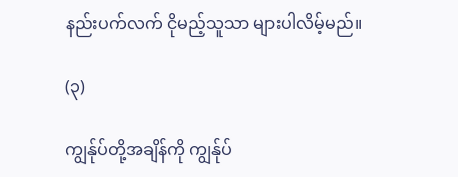နည်းပက်လက် ငိုမည့်သူသာ များပါလိမ့်မည်။

(၃)

ကျွန်ုပ်တို့အချိန်ကို ကျွန်ုပ်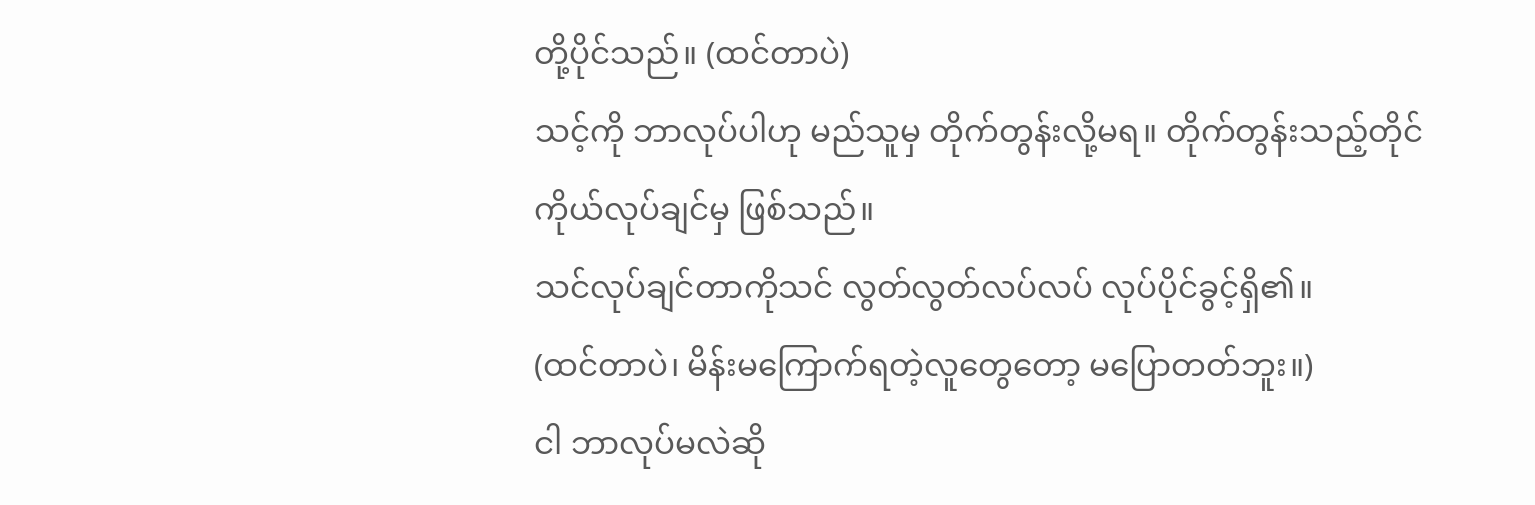တို့ပိုင်သည်။ (ထင်တာပဲ)
သင့်ကို ဘာလုပ်ပါဟု မည်သူမှ တိုက်တွန်းလို့မရ။ တိုက်တွန်းသည့်တိုင် ကိုယ်လုပ်ချင်မှ ဖြစ်သည်။
သင်လုပ်ချင်တာကိုသင် လွတ်လွတ်လပ်လပ် လုပ်ပိုင်ခွင့်ရှိ၏။
(ထင်တာပဲ၊ မိန်းမကြောက်ရတဲ့လူတွေတော့ မပြောတတ်ဘူး။)
ငါ ဘာလုပ်မလဲဆို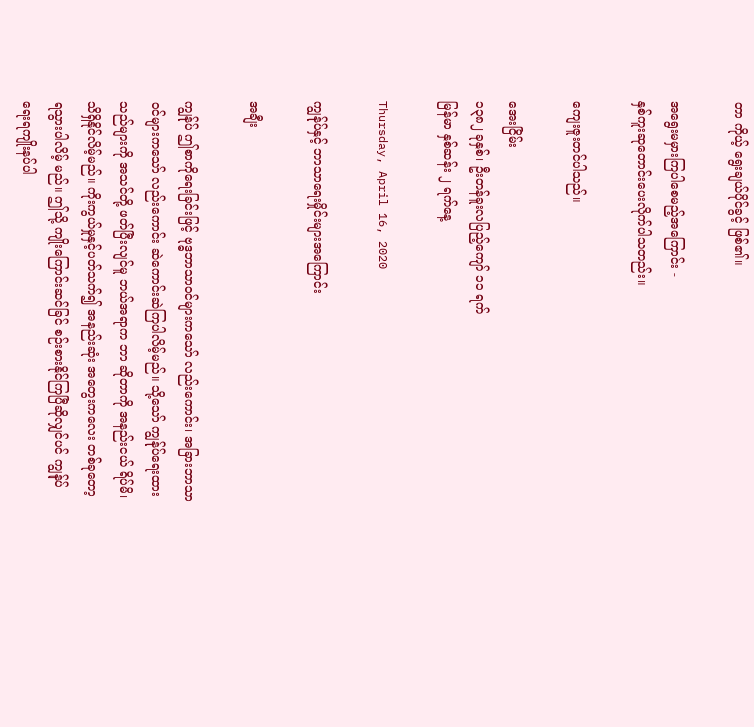တာ ကိုယ့် ရွေးချယ်ပိုင်ခွင့် ဖြစ်၏။

အရွေးမမှားကြပါစေမည့်အကြောင်း -
နှစ်ကူးဆုတောင်းပေးလိုက်ပါသတည်း။

ကျေးဇူးတင်ပါသည်။

အေးငြိမ်း
၁၃၈၂ ခုနှစ်၊ ဦးတန်ခူးလပြည့်ကျော် ၁၁ ရက်
မြန်မာ နှစ်ဆန်း ၂ ရက်နေ့

Thursday, April 16, 2020

ကျွန်ုပ်နှင့် ဘာသာရေးမှိုင်းများအကြောင်း

အချီး

ကျွန်ုပ် ဤစာကိုရေးခြင်းဖြင့် ဗုဒ္ဓဘာသာဝင်များကသော် လည်းကောင်း၊ အခြားဘာသာဝင်များကသော် လည်းကောင်း ဆဲကောင်းဆဲကြပါလိမ့်မည်။ သို့သော် ကျွန်ုပ်ရေးထားသည်များကို အသင်တို့ ဖတ်ပြီးလျင်မူ ဘယ်အရာက ဘာ ဆိုတာကို အနည်းငယ် ရိပ်မိ၊ သိရှိနိုင်လိမ့်မည်။ ကိုးကွယ်မှုနှင့်ပတ်သက်၍ အနည်းဆုံး အတွေးကလေး တစ်ခုတော့ ရသွားပါလိမ့် မည်။ ဤသို့ ကျိုးကြောင်းဆင်ခြင် စဉ်းစားနိုင်ကြပြီဆိုလျှင်ပင် ကျွန်ုပ် ရေးရကျိုးနပ်ပါ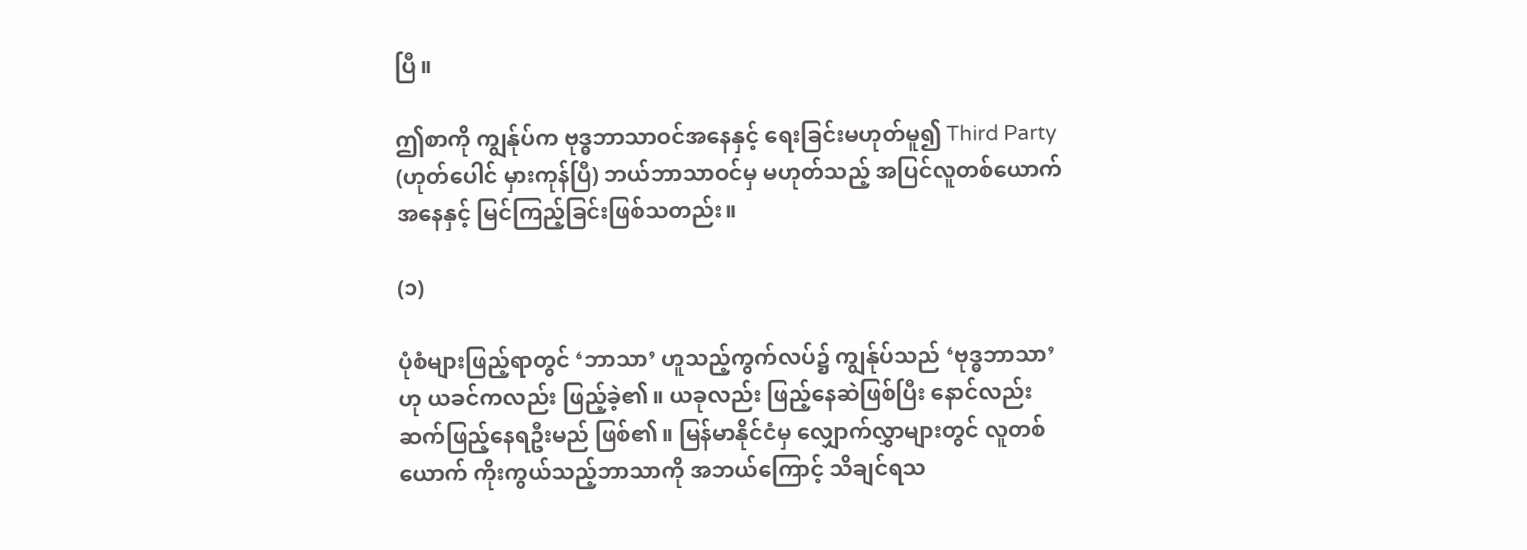ပြီ။

ဤစာကို ကျွန်ုပ်က ဗုဒ္ဓဘာသာဝင်အနေနှင့် ရေးခြင်းမဟုတ်မူ၍ Third Party (ဟုတ်ပေါင် မှားကုန်ပြီ) ဘယ်ဘာသာဝင်မှ မဟုတ်သည့် အပြင်လူတစ်ယောက် အနေနှင့် မြင်ကြည့်ခြင်းဖြစ်သတည်း။

(၁)

ပုံစံများဖြည့်ရာတွင် ‘ဘာသာ’ ဟူသည့်ကွက်လပ်၌ ကျွန်ုပ်သည် ‘ဗုဒ္ဓဘာသာ’ ဟု ယခင်ကလည်း ဖြည့်ခဲ့၏။ ယခုလည်း ဖြည့်နေဆဲဖြစ်ပြီး နောင်လည်း ဆက်ဖြည့်နေရဦးမည် ဖြစ်၏။ မြန်မာနိုင်ငံမှ လျှောက်လွှာများတွင် လူတစ်ယောက် ကိုးကွယ်သည့်ဘာသာကို အဘယ်ကြောင့် သိချင်ရသ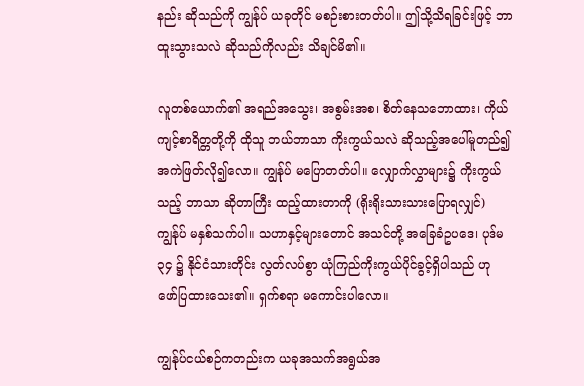နည်း ဆိုသည်ကို ကျွန်ုပ် ယခုတိုင် မစဉ်းစားတတ်ပါ။ ဤသို့သိရခြင်းဖြင့် ဘာထူးသွားသလဲ ဆိုသည်ကိုလည်း သိချင်မိ၏။

လူတစ်ယောက်၏ အရည်အသွေး၊ အစွမ်းအစ၊ စိတ်နေသဘောထား၊ ကိုယ်ကျင့်စာရိတ္တတို့ကို ထိုသူ ဘယ်ဘာသာ ကိုးကွယ်သလဲ ဆိုသည့်အပေါ်မူတည်၍ အကဲဖြတ်လို၍လော။ ကျွန်ုပ် မပြောတတ်ပါ။ လျှောက်လွှာများ၌ ကိုးကွယ်သည့် ဘာသာ ဆိုတာကြီး ထည့်ထားတာကို (ရိုးရိုးသားသားပြောရလျှင်) ကျွန်ုပ် မနှစ်သက်ပါ။ သဟာနှင့်များတောင် အသင်တို့ အခြေခံဥပဒေ၊ ပုဒ်မ ၃၄ ၌ နိုင်ငံသားတိုင်း လွတ်လပ်စွာ ယုံကြည်ကိုးကွယ်ပိုင်ခွင့်ရှိပါသည် ဟု ဖော်ပြထားသေး၏။ ရှက်စရာ မကောင်းပါလော။

ကျွန်ုပ်ငယ်စဉ်ကတည်းက ယခုအသက်အရွယ်အ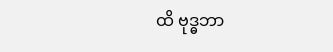ထိ ဗုဒ္ဓဘာ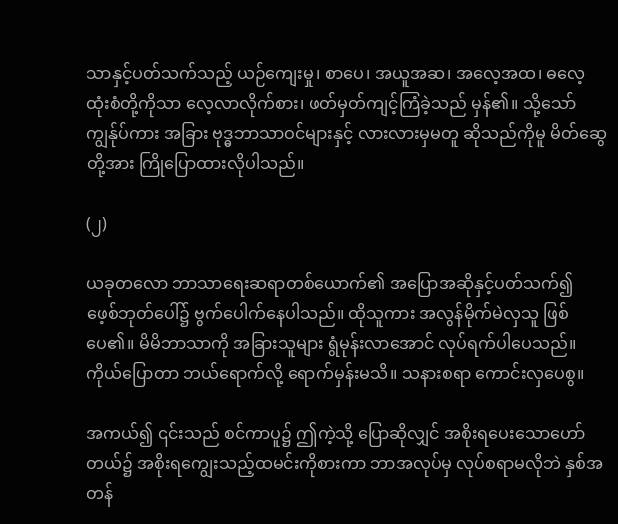သာနှင့်ပတ်သက်သည့် ယဉ်ကျေးမှု၊ စာပေ၊ အယူအဆ၊ အလေ့အထ၊ ဓလေ့ထုံးစံတို့ကိုသာ လေ့လာလိုက်စား၊ ဖတ်မှတ်ကျင့်ကြံခဲ့သည် မှန်၏။ သို့သော် ကျွန်ုပ်ကား အခြား ဗုဒ္ဓဘာသာဝင်များနှင့် လားလားမှမတူ ဆိုသည်ကိုမူ မိတ်ဆွေတို့အား ကြိုပြောထားလိုပါသည်။

(၂)

ယခုတလော ဘာသာရေးဆရာတစ်ယောက်၏ အပြောအဆိုနှင့်ပတ်သက်၍ ဖေ့စ်ဘုတ်ပေါ်၌ ဗွက်ပေါက်နေပါသည်။ ထိုသူကား အလွန်မိုက်မဲလှသူ ဖြစ်ပေ၏။ မိမိဘာသာကို အခြားသူများ ရွံမုန်းလာအောင် လုပ်ရက်ပါပေသည်။ ကိုယ်ပြောတာ ဘယ်ရောက်လို့ ရောက်မှန်းမသိ။ သနားစရာ ကောင်းလှပေစွ။

အကယ်၍ ၎င်းသည် စင်ကာပူ၌ ဤကဲ့သို့ ပြောဆိုလျှင် အစိုးရပေးသောဟော်တယ်၌ အစိုးရကျွေးသည့်ထမင်းကိုစားကာ ဘာအလုပ်မှ လုပ်စရာမလိုဘဲ နှစ်အတန်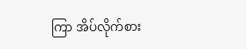ကြာ အိပ်လိုက်စား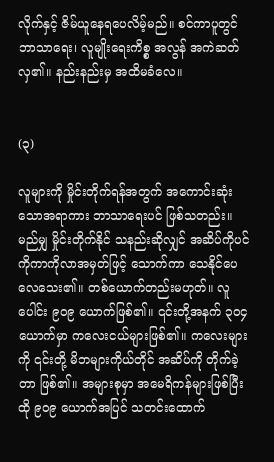လိုက်နှင့် ဇိမ်ယူနေရပေလိမ့်မည်။ စင်ကာပူတွင် ဘာသာရေး၊ လူမျိုးရေးကိစ္စ အလွန် အကဲဆတ်လှ၏။ နည်းနည်းမှ အထိမခံလေ။


(၃)

လူများကို မှိုင်းတိုက်ရန်အတွက် အကောင်းဆုံးသောအရာကား ဘာသာရေးပင် ဖြစ်သတည်း။ မည်မျှ မှိုင်းတိုက်နိုင် သနည်းဆိုလျှင် အဆိပ်ကိုပင် ကိုကာကိုလာအမှတ်ဖြင့် သောက်ကာ သေနိုင်ပေလေသေး၏။ တစ်ယောက်တည်းမဟုတ်။ လူပေါင်း ၉၀၉ ယောက်ဖြစ်၏။ ၎င်းတို့အနက် ၃၀၄ ယောက်မှာ ကလေးငယ်များဖြစ်၏။ ကလေးများကို ၎င်းတို့ မိဘများကိုယ်တိုင် အဆိပ်ကို တိုက်ခဲ့တာ ဖြစ်၏။ အများစုမှာ အမေရိကန်များဖြစ်ပြီး ထို ၉၀၉ ယောက်အပြင် သတင်းထောက်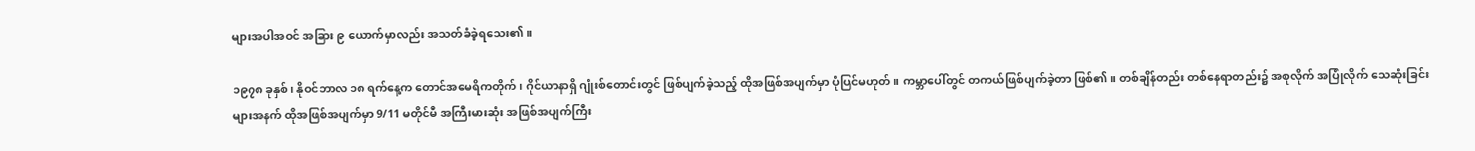များအပါအဝင် အခြား ၉ ယောက်မှာလည်း အသတ်ခံခဲ့ရသေး၏။

၁၉၇၈ ခုနှစ်၊ နိုဝင်ဘာလ ၁၈ ရက်နေ့က တောင်အမေရိကတိုက်၊ ဂိုင်ယာနာရှိ ဂျုံးစ်တောင်းတွင် ဖြစ်ပျက်ခဲ့သည့် ထိုအဖြစ်အပျက်မှာ ပုံပြင်မဟုတ်။ ကမ္ဘာပေါ်တွင် တကယ်ဖြစ်ပျက်ခဲ့တာ ဖြစ်၏။ တစ်ချိန်တည်း တစ်နေရာတည်း၌ အစုလိုက် အပြုံလိုက် သေဆုံးခြင်းများအနက် ထိုအဖြစ်အပျက်မှာ 9/11 မတိုင်မီ အကြီးမားဆုံး အဖြစ်အပျက်ကြီး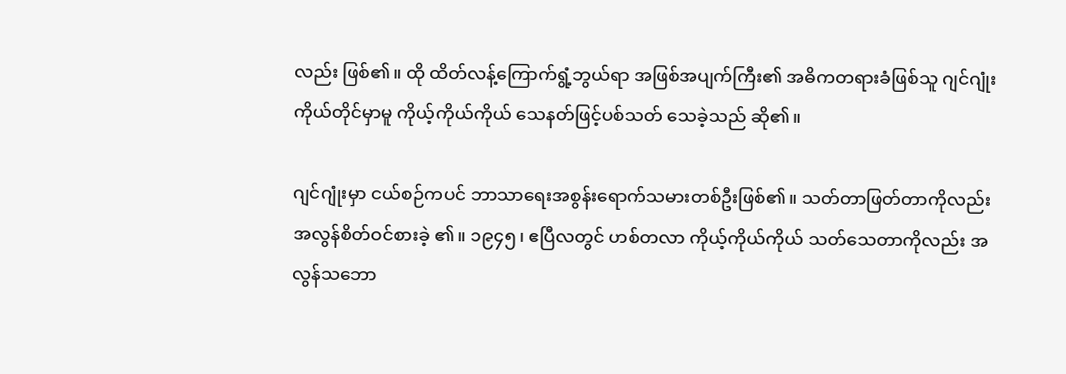လည်း ဖြစ်၏။ ထို ထိတ်လန့်ကြောက်ရွံ့ဘွယ်ရာ အဖြစ်အပျက်ကြီး၏ အဓိကတရားခံဖြစ်သူ ဂျင်ဂျုံး ကိုယ်တိုင်မှာမူ ကိုယ့်ကိုယ်ကိုယ် သေနတ်ဖြင့်ပစ်သတ် သေခဲ့သည် ဆို၏။

ဂျင်ဂျုံးမှာ ငယ်စဉ်ကပင် ဘာသာရေးအစွန်းရောက်သမားတစ်ဦးဖြစ်၏။ သတ်တာဖြတ်တာကိုလည်း အလွန်စိတ်ဝင်စားခဲ့ ၏။ ၁၉၄၅၊ ဧပြီလတွင် ဟစ်တလာ ကိုယ့်ကိုယ်ကိုယ် သတ်သေတာကိုလည်း အလွန်သဘော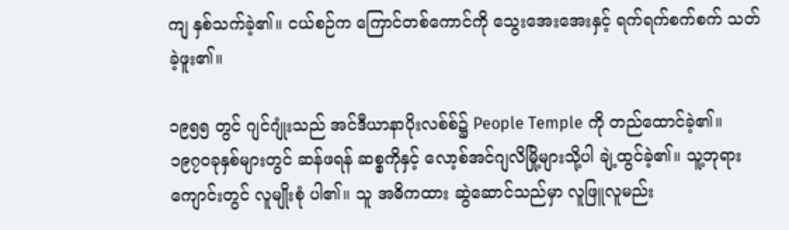ကျ နှစ်သက်ခဲ့၏။ ငယ်စဉ်က ကြောင်တစ်ကောင်ကို သွေးအေးအေးနှင့် ရက်ရက်စက်စက် သတ်ခဲ့ဖူး၏။

၁၉၅၅ တွင် ဂျင်ဂျုံးသည် အင်ဒီယာနာပိုးလစ်စ်၌ People Temple ကို တည်ထောင်ခဲ့၏။ ၁၉၇၀ခုနှစ်များတွင် ဆန်ဖရန် ဆစ္စကိုနှင့် လော့စ်အင်ဂျလိမြို့များသို့ပါ ချဲ့ထွင်ခဲ့၏။ သူ့ဘုရားကျောင်းတွင် လူမျိုးစုံ ပါ၏။ သူ အဓိကထား ဆွဲဆောင်သည်မှာ လူဖြူလူမည်း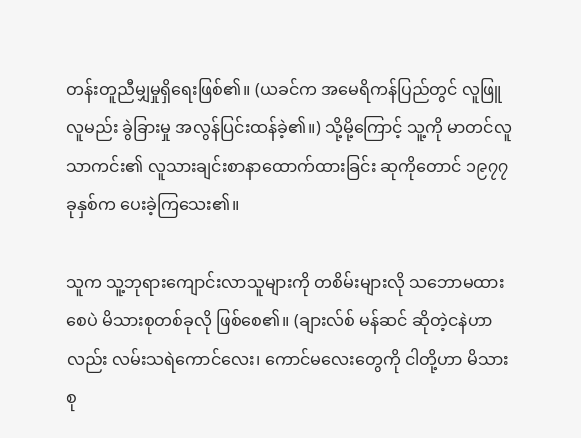တန်းတူညီမျှမှုရှိရေးဖြစ်၏။ (ယခင်က အမေရိကန်ပြည်တွင် လူဖြူလူမည်း ခွဲခြားမှု အလွန်ပြင်းထန်ခဲ့၏။) သို့မို့ကြောင့် သူ့ကို မာတင်လူသာကင်း၏ လူသားချင်းစာနာထောက်ထားခြင်း ဆုကိုတောင် ၁၉၇၇ ခုနှစ်က ပေးခဲ့ကြသေး၏။

သူက သူ့ဘုရားကျောင်းလာသူများကို တစိမ်းများလို သဘောမထားစေပဲ မိသားစုတစ်ခုလို ဖြစ်စေ၏။ (ချားလ်စ် မန်ဆင် ဆိုတဲ့ငနဲဟာလည်း လမ်းသရဲကောင်လေး၊ ကောင်မလေးတွေကို ငါတို့ဟာ မိသားစု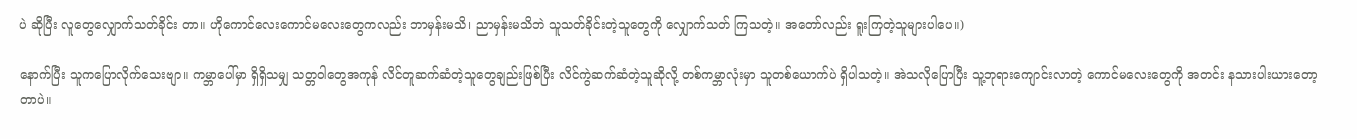ပဲ ဆိုပြီး လူတွေလျှောက်သတ်ခိုင်း တာ။ ဟိုကောင်လေးကောင်မလေးတွေကလည်း ဘာမှန်းမသိ၊ ညာမှန်းမသိဘဲ သူသတ်ခိုင်းတဲ့သူတွေကို လျှောက်သတ် ကြသတဲ့။ အတော်လည်း ရူးကြတဲ့သူများပါပေ။)

နောက်ပြီး သူကပြောလိုက်သေးဗျာ။ ကမ္ဘာပေါ်မှာ ရှိရှိသမျှ သတ္တဝါတွေအကုန် လိင်တူဆက်ဆံတဲ့သူတွေချည်းဖြစ်ပြီး လိင်ကွဲဆက်ဆံတဲ့သူဆိုလို့ တစ်ကမ္ဘာလုံးမှာ သူတစ်ယောက်ပဲ ရှိပါသတဲ့။ အဲသလိုပြောပြီး သူ့ဘုရားကျောင်းလာတဲ့ ကောင်မလေးတွေကို အတင်း နသားပါးယားတော့တာပဲ။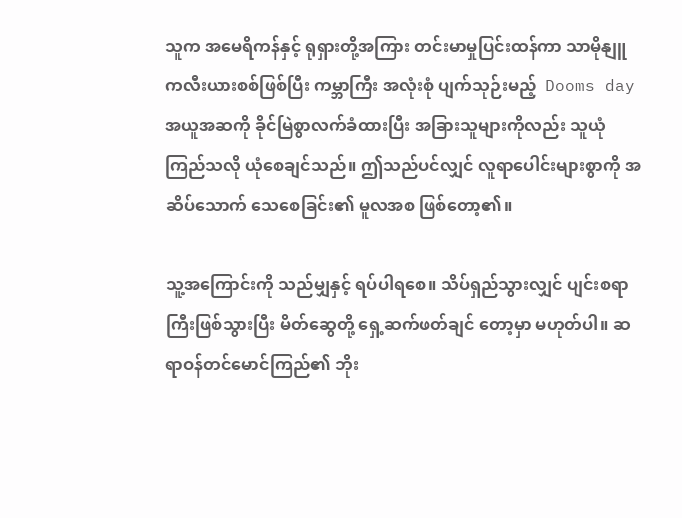သူက အမေရိကန်နှင့် ရုရှားတို့အကြား တင်းမာမှုပြင်းထန်ကာ သာမိုနျူကလီးယားစစ်ဖြစ်ပြီး ကမ္ဘာကြီး အလုံးစုံ ပျက်သုဉ်းမည့်  Dooms day အယူအဆကို ခိုင်မြဲစွာလက်ခံထားပြီး အခြားသူများကိုလည်း သူယုံကြည်သလို ယုံစေချင်သည်။ ဤသည်ပင်လျှင် လူရာပေါင်းများစွာကို အဆိပ်သောက် သေစေခြင်း၏ မူလအစ ဖြစ်တော့၏။

သူ့အကြောင်းကို သည်မျှနှင့် ရပ်ပါရစေ။ သိပ်ရှည်သွားလျှင် ပျင်းစရာကြီးဖြစ်သွားပြီး မိတ်ဆွေတို့ ရှေ့ဆက်ဖတ်ချင် တော့မှာ မဟုတ်ပါ။ ဆရာဝန်တင်မောင်ကြည်၏ ဘိုး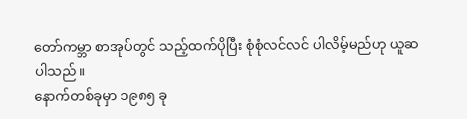တော်ကမ္ဘာ စာအုပ်တွင် သည့်ထက်ပိုပြီး စုံစုံလင်လင် ပါလိမ့်မည်ဟု ယူဆပါသည်။
နောက်တစ်ခုမှာ ၁၉၈၅ ခု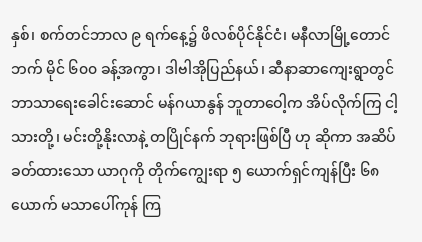နှစ်၊ စက်တင်ဘာလ ၉ ရက်နေ့၌ ဖိလစ်ပိုင်နိုင်ငံ၊ မနီလာမြို့တောင်ဘက် မိုင် ၆၀၀ ခန့်အကွာ၊ ဒါဗါအိုပြည်နယ်၊ ဆီနာဆာကျေးရွာတွင် ဘာသာရေးခေါင်းဆောင် မန်ဂယာနွန် ဘူတာဝေါ့က အိပ်လိုက်ကြ ငါ့သားတို့၊ မင်းတို့နိုးလာနဲ့ တပြိုင်နက် ဘုရားဖြစ်ပြီ ဟု ဆိုကာ အဆိပ်ခတ်ထားသော ယာဂုကို တိုက်ကျွေးရာ ၅ ယောက်ရှင်ကျန်ပြီး ၆၈ ယောက် မသာပေါ်ကုန် ကြ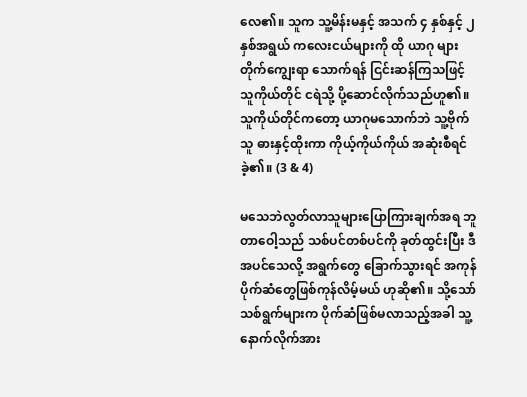လေ၏။ သူက သူ့မိန်းမနှင့် အသက် ၄ နှစ်နှင့် ၂ နှစ်အရွယ် ကလေးငယ်များကို ထို ယာဂု များ တိုက်ကျွေးရာ သောက်ရန် ငြင်းဆန်ကြသဖြင့် သူကိုယ်တိုင် ငရဲသို့ ပို့ဆောင်လိုက်သည်ဟူ၏။ သူကိုယ်တိုင်ကတော့ ယာဂုမသောက်ဘဲ သူ့ဗိုက်သူ ဓားနှင့်ထိုးကာ ကိုယ့်ကိုယ်ကိုယ် အဆုံးစီရင်ခဲ့၏။ (3 & 4)

မသေဘဲလွတ်လာသူများပြောကြားချက်အရ ဘူတာဝေါ့သည် သစ်ပင်တစ်ပင်ကို ခုတ်ထွင်းပြီး ဒီအပင်သေလို့ အရွက်တွေ ခြောက်သွားရင် အကုန်ပိုက်ဆံတွေဖြစ်ကုန်လိမ့်မယ် ဟုဆို၏။ သို့သော် သစ်ရွက်များက ပိုက်ဆံဖြစ်မလာသည့်အခါ သူ့ နောက်လိုက်အား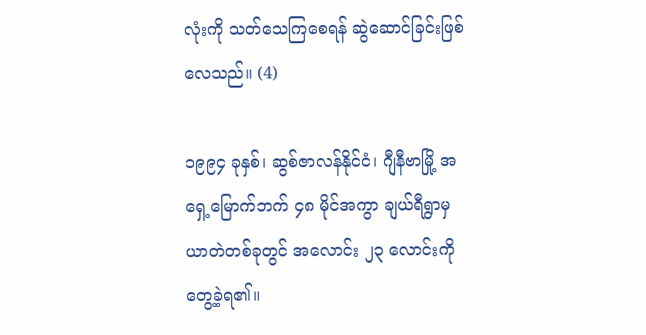လုံးကို သတ်သေကြစေရန် ဆွဲဆောင်ခြင်းဖြစ်လေသည်။ (4)

၁၉၉၄ ခုနှစ်၊ ဆွစ်ဇာလန်နိုင်ငံ၊ ဂျီနီဗာမြို့ အရှေ့မြောက်ဘက် ၄၈ မိုင်အကွာ ချယ်ရီရွာမှ ယာတဲတစ်ခုတွင် အလောင်း ၂၃ လောင်းကို တွေ့ခဲ့ရ၏။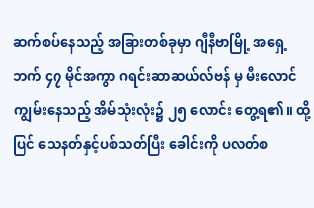ဆက်စပ်နေသည့် အခြားတစ်ခုမှာ ဂျီနီဗာမြို့ အရှေ့ဘက် ၄၇ မိုင်အကွာ ဂရင်းဆာဆယ်လ်ဗန် မှ မီးလောင်ကျွမ်းနေသည့် အိမ်သုံးလုံး၌ ၂၅ လောင်း တွေ့ရ၏။ ထို့ပြင် သေနတ်နှင့်ပစ်သတ်ပြီး ခေါင်းကို ပလတ်စ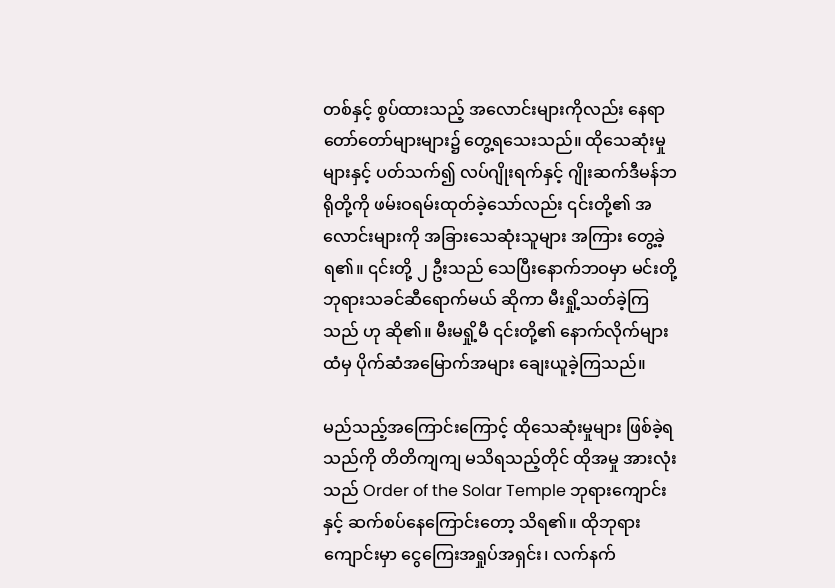တစ်နှင့် စွပ်ထားသည့် အလောင်းများကိုလည်း နေရာ တော်တော်များများ၌ တွေ့ရသေးသည်။ ထိုသေဆုံးမှုများနှင့် ပတ်သက်၍ လပ်ဂျိုးရက်နှင့် ဂျိုးဆက်ဒီမန်ဘရိုတို့ကို ဖမ်းဝရမ်းထုတ်ခဲ့သော်လည်း ၎င်းတို့၏ အလောင်းများကို အခြားသေဆုံးသူများ အကြား တွေ့ခဲ့ရ၏။ ၎င်းတို့ ၂ ဦးသည် သေပြီးနောက်ဘဝမှာ မင်းတို့ ဘုရားသခင်ဆီရောက်မယ် ဆိုကာ မီးရှို့သတ်ခဲ့ကြ သည် ဟု ဆို၏။ မီးမရှို့မီ ၎င်းတို့၏ နောက်လိုက်များထံမှ ပိုက်ဆံအမြောက်အများ ချေးယူခဲ့ကြသည်။

မည်သည့်အကြောင်းကြောင့် ထိုသေဆုံးမှုများ ဖြစ်ခဲ့ရသည်ကို တိတိကျကျ မသိရသည့်တိုင် ထိုအမှု အားလုံးသည် Order of the Solar Temple ဘုရားကျောင်းနှင့် ဆက်စပ်နေကြောင်းတော့ သိရ၏။ ထိုဘုရားကျောင်းမှာ ငွေကြေးအရှုပ်အရှင်း၊ လက်နက်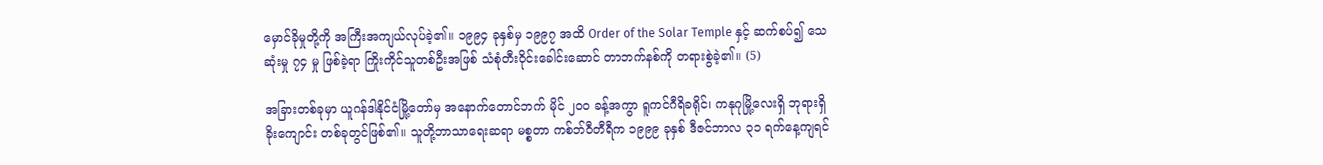မှောင်ခိုမှုတို့ကို အကြီးအကျယ်လုပ်ခဲ့၏။ ၁၉၉၄ ခုနှစ်မှ ၁၉၉၇ အထိ Order of the Solar Temple နှင့် ဆက်စပ်၍ သေဆုံးမှု ၇၄ မှု ဖြစ်ခဲ့ရာ ကြိုးကိုင်သူတစ်ဦးအဖြစ် သံစုံတီးဝိုင်းခေါင်းဆောင် တာဘက်နစ်ကို တရားစွဲခဲ့၏။ (5)

အခြားတစ်ခုမှာ ယူဂန်ဒါနိုင်ငံမြို့တော်မှ အနောက်တောင်ဘက် မိုင် ၂၀၀ ခန့်အကွာ ရူကင်ဂီရိခရိုင်၊ ကနုဂုမြို့လေးရှိ ဘုရားရှိခိုးကျောင်း တစ်ခုတွင်ဖြစ်၏။ သူတို့ဘာသာရေးဆရာ မစ္စတာ ကစ်ဘ်ဝီတီရီက ၁၉၉၉ ခုနှစ် ဒီဇင်ဘာလ ၃၁ ရက်နေ့ကျရင်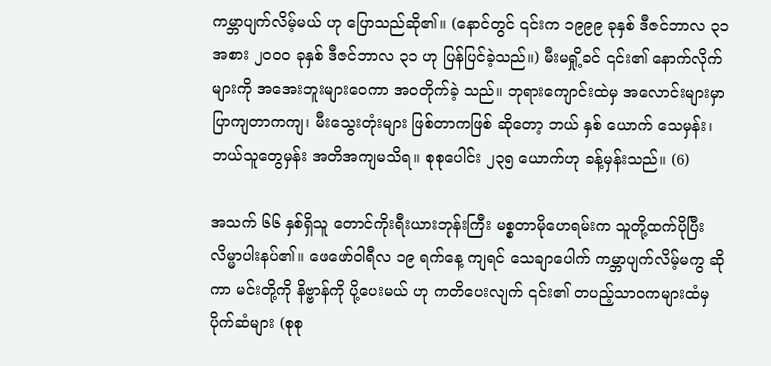ကမ္ဘာပျက်လိမ့်မယ် ဟု ပြောသည်ဆို၏။ (နောင်တွင် ၎င်းက ၁၉၉၉ ခုနှစ် ဒီဇင်ဘာလ ၃၁ အစား ၂၀၀၀ ခုနှစ် ဒီဇင်ဘာလ ၃၁ ဟု ပြန်ပြင်ခဲ့သည်။) မီးမရှို့ခင် ၎င်း၏ နောက်လိုက်များကို အအေးဘူးများဝေကာ အဝတိုက်ခဲ့ သည်။ ဘုရားကျောင်းထဲမှ အလောင်းများမှာ ပြာကျတာကကျ၊ မီးသွေးတုံးများ ဖြစ်တာကဖြစ် ဆိုတော့ ဘယ် နှစ် ယောက် သေမှန်း၊ ဘယ်သူတွေမှန်း အတိအကျမသိရ။ စုစုပေါင်း ၂၃၅ ယောက်ဟု ခန့်မှန်းသည်။ (6)

အသက် ၆၆ နှစ်ရှိသူ တောင်ကိုးရီးယားဘုန်းကြီး မစ္စတာမိုဟေရမ်းက သူတို့ထက်ပိုပြီး လိမ္မာပါးနပ်၏။ ဖေဖော်ဝါရီလ ၁၉ ရက်နေ့ ကျရင် သေချာပေါက် ကမ္ဘာပျက်လိမ့်မကွ ဆိုကာ မင်းတို့ကို နိဗ္ဗာန်ကို ပို့ပေးမယ် ဟု ကတိပေးလျက် ၎င်း၏ တပည့်သာဝကများထံမှ ပိုက်ဆံများ (စုစု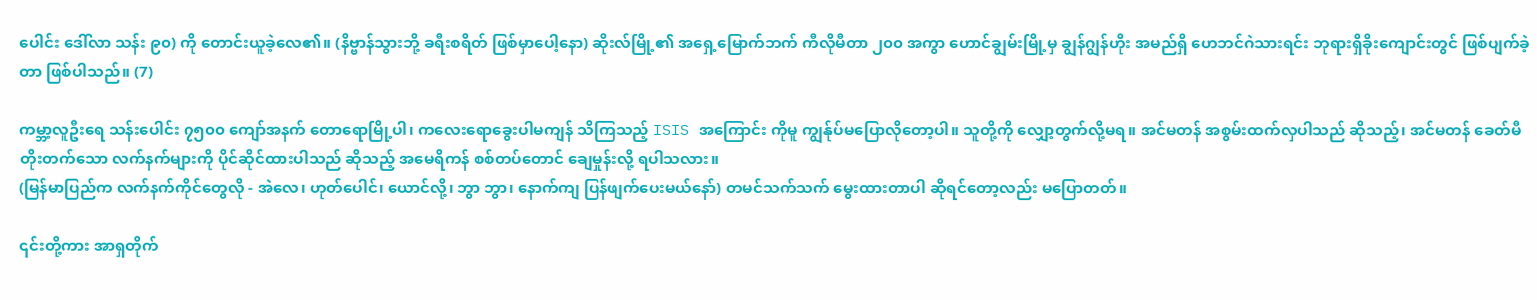ပေါင်း ဒေါ်လာ သန်း ၉၀) ကို တောင်းယူခဲ့လေ၏။ (နိဗ္ဗာန်သွားဘို့ ခရီးစရိတ် ဖြစ်မှာပေါ့နော) ဆိုးလ်မြို့၏ အရှေ့မြောက်ဘက် ကီလိုမီတာ ၂၀၀ အကွာ ဟောင်ချွမ်းမြို့မှ ချွန်ဂျွန်ဟိုး အမည်ရှိ ဟေဘင်ဂဲသားရင်း ဘုရားရှိခိုးကျောင်းတွင် ဖြစ်ပျက်ခဲ့တာ ဖြစ်ပါသည်။ (7)

ကမ္ဘာ့လူဦးရေ သန်းပေါင်း ၇၅၀၀ ကျော်အနက် တောရောမြို့ပါ၊ ကလေးရောခွေးပါမကျန် သိကြသည့် ISIS အကြောင်း ကိုမူ ကျွန်ုပ်မပြောလိုတော့ပါ။ သူတို့ကို လျှော့တွက်လို့မရ။ အင်မတန် အစွမ်းထက်လှပါသည် ဆိုသည့်၊ အင်မတန် ခေတ်မီ တိုးတက်သော လက်နက်များကို ပိုင်ဆိုင်ထားပါသည် ဆိုသည့် အမေရိကန် စစ်တပ်တောင် ချေမှုန်းလို့ ရပါသလား။
(မြန်မာပြည်က လက်နက်ကိုင်တွေလို - အဲလေ၊ ဟုတ်ပေါင်၊ ယောင်လို့၊ ဘွာ ဘွာ၊ နောက်ကျ ပြန်ဖျက်ပေးမယ်နော်) တမင်သက်သက် မွေးထားတာပါ ဆိုရင်တော့လည်း မပြောတတ်။

၎င်းတို့ကား အာရှတိုက်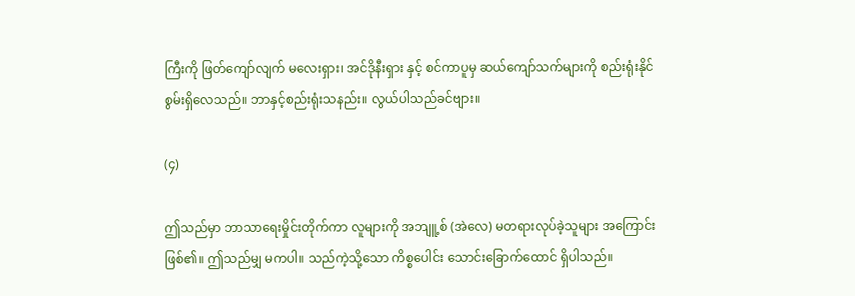ကြီးကို ဖြတ်ကျော်လျက် မလေးရှား၊ အင်ဒိုနီးရှား နှင့် စင်ကာပူမှ ဆယ်ကျော်သက်များကို စည်းရုံးနိုင်စွမ်းရှိလေသည်။ ဘာနှင့်စည်းရုံးသနည်း။ လွယ်ပါသည်ခင်ဗျား။

(၄)

ဤသည်မှာ ဘာသာရေးမှိုင်းတိုက်ကာ လူများကို အဘျူ့စ် (အဲလေ) မတရားလုပ်ခဲ့သူများ အကြောင်း ဖြစ်၏။ ဤသည်မျှ မကပါ။ သည်ကဲ့သို့သော ကိစ္စပေါင်း သောင်းခြောက်ထောင် ရှိပါသည်။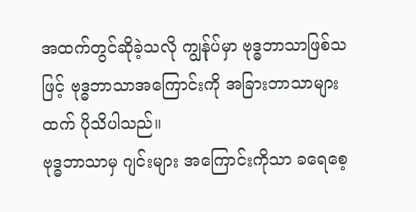အထက်တွင်ဆိုခဲ့သလို ကျွန်ုပ်မှာ ဗုဒ္ဓဘာသာဖြစ်သဖြင့် ဗုဒ္ဓဘာသာအကြောင်းကို အခြားဘာသာများထက် ပိုသိပါသည်။
ဗုဒ္ဓဘာသာမှ ဂျင်းများ အကြောင်းကိုသာ ခရေစေ့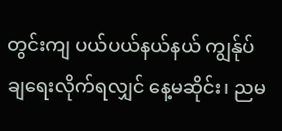တွင်းကျ ပယ်ပယ်နယ်နယ် ကျွန်ုပ်ချရေးလိုက်ရလျှင် နေ့မဆိုင်း၊ ညမ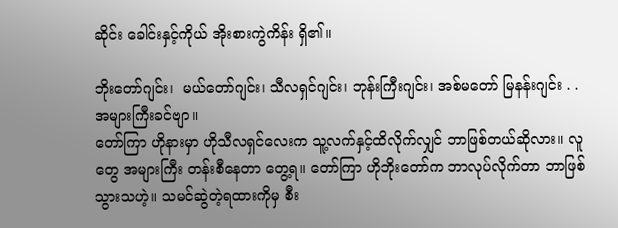ဆိုင်း ခေါင်းနှင့်ကိုယ် အိုးစားကွဲကိန်း ရှိ၏။

ဘိုးတော်ဂျင်း၊  မယ်တော်ဂျင်း၊ သီလရှင်ဂျင်း၊ ဘုန်းကြီးဂျင်း၊ အစ်မတော် မြနန်းဂျင်း . . အများကြီးခင်ဗျာ။
တော်ကြာ ဟိုနားမှာ ဟိုသီလရှင်လေးက သူ့လက်နှင့်ထိလိုက်လျှင် ဘာဖြစ်တယ်ဆိုလား။ လူတွေ အများကြီး တန်းစီနေတာ တွေ့ရ။ တော်ကြာ ဟိုဘိုးတော်က ဘာလုပ်လိုက်တာ ဘာဖြစ်သွားသဟဲ့။ သမင်ဆွဲတဲ့ရထားကိုမှ စီး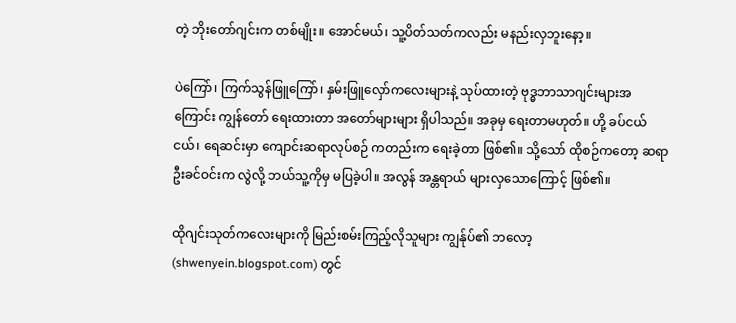တဲ့ ဘိုးတော်ဂျင်းက တစ်မျိုး။ အောင်မယ်၊ သူ့ပိတ်သတ်ကလည်း မနည်းလှဘူးနော့။

ပဲကြော်၊ ကြက်သွန်ဖြူကြော်၊ နှမ်းဖြူလှော်ကလေးများနဲ့ သုပ်ထားတဲ့ ဗုဒ္ဓဘာသာဂျင်းများအကြောင်း ကျွန်တော် ရေးထားတာ အတော်များများ ရှိပါသည်။ အခုမှ ရေးတာမဟုတ်။ ဟို့ ခပ်ငယ်ငယ်၊ ရေဆင်းမှာ ကျောင်းဆရာလုပ်စဉ် ကတည်းက ရေးခဲ့တာ ဖြစ်၏။ သို့သော် ထိုစဉ်ကတော့ ဆရာဦးခင်ဝင်းက လွဲလို့ ဘယ်သူ့ကိုမှ မပြခဲ့ပါ။ အလွန် အန္တရာယ် များလှသောကြောင့် ဖြစ်၏။

ထိုဂျင်းသုတ်ကလေးများကို မြည်းစမ်းကြည့်လိုသူများ ကျွန်ုပ်၏ ဘလော့ (shwenyein.blogspot.com) တွင်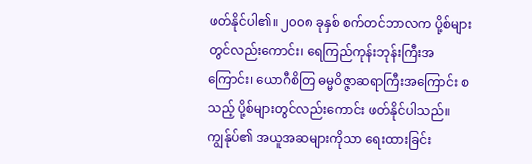ဖတ်နိုင်ပါ၏။ ၂၀၀၈ ခုနှစ် စက်တင်ဘာလက ပို့စ်များတွင်လည်းကောင်း၊ ရေကြည်ကုန်းဘုန်းကြီးအကြောင်း၊ ယောဂီစိတြ ဓမ္မဝိဇ္ဇာဆရာကြီးအကြောင်း စသည့် ပို့စ်များတွင်လည်းကောင်း ဖတ်နိုင်ပါသည်။ ကျွန်ုပ်၏ အယူအဆများကိုသာ ရေးထားခြင်း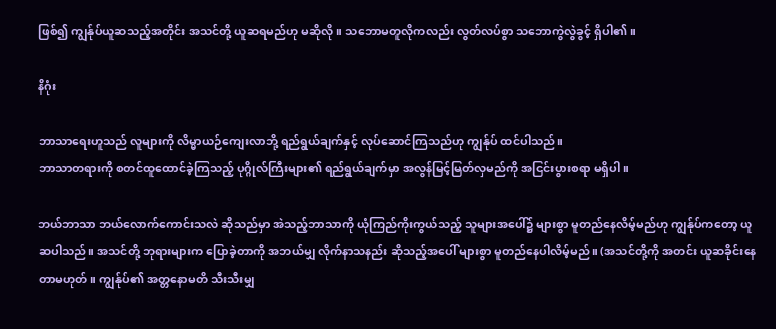ဖြစ်၍ ကျွန်ုပ်ယူဆသည့်အတိုင်း အသင်တို့ ယူဆရမည်ဟု မဆိုလို။ သဘောမတူလိုကလည်း လွတ်လပ်စွာ သဘောကွဲလွဲခွင့် ရှိပါ၏။

နိဂုံး

ဘာသာရေးဟူသည် လူများကို လိမ္မာယဉ်ကျေးလာဘို့ ရည်ရွယ်ချက်နှင့် လုပ်ဆောင်ကြသည်ဟု ကျွန်ုပ် ထင်ပါသည်။
ဘာသာတရားကို စတင်ထူထောင်ခဲ့ကြသည့် ပုဂ္ဂိုလ်ကြီးများ၏ ရည်ရွယ်ချက်မှာ အလွန်မြင့်မြတ်လှမည်ကို အငြင်းပွားစရာ မရှိပါ။

ဘယ်ဘာသာ ဘယ်လောက်ကောင်းသလဲ ဆိုသည်မှာ အဲသည့်ဘာသာကို ယုံကြည်ကိုးကွယ်သည့် သူများအပေါ်၌ များစွာ မူတည်နေလိမ့်မည်ဟု ကျွန်ုပ်ကတော့ ယူဆပါသည်။ အသင်တို့ ဘုရားများက ပြောခဲ့တာကို အဘယ်မျှ လိုက်နာသနည်း ဆိုသည့်အပေါ် များစွာ မူတည်နေပါလိမ့်မည်။ (အသင်တို့ကို အတင်း ယူဆခိုင်းနေတာမဟုတ်။ ကျွန်ုပ်၏ အတ္တနောမတိ သီးသီးမျှ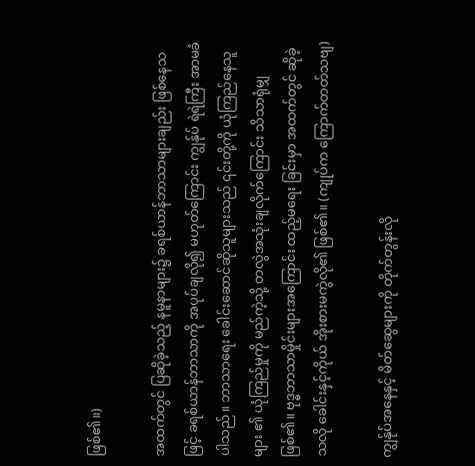ဖြစ်၏။)

အထက်တွင် ပြဆိုခဲ့သည့် နမူနာများ၌ ခရစ်ယာန်ဘာသာများချည်း ဖြစ်နေသဖြင့် ခရစ်ယာန်ဘာသာကို အပုပ်ချလို၍ မဟုတ်ကြောင်း ကျွန်ုပ် ရဲရဲကြီး အာမခံပါသည်။ ဘာသာရေး ခေါင်းဆောင်ဆိုသူများသည် ၎င်းတို့ကို ယုံကြည်နေသူများ ၏ ယုံကြည်မှုကို မည်ကဲ့သို့ တလွဲအသုံးချလိုက်ကြောင်း သိသာရုံမျှ ဖြစ်၏။ ဗုဒ္ဓဘာသာမှိုင်းများအကြောင်း ထည့်မရေး ခြင်းမှာ အထက်တွင် ဆိုခဲ့သလို ခေါင်းနှင့်ကိုယ် အိုးစားမကွဲလို၏ ဖြစ်၏။ (ကျုပ်က ကြောက်တတ်သဗျ)

ကျွန်ုပ်အနေနှင့် မိတ်ဆွေများကို တိုက်တွန်းလို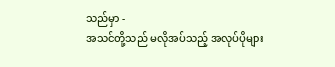သည်မှာ -
အသင်တို့သည် မလိုအပ်သည့် အလုပ်ပိုများ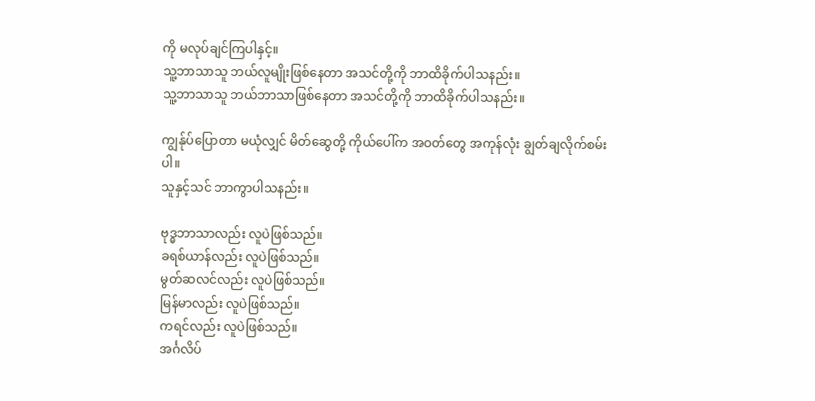ကို မလုပ်ချင်ကြပါနှင့်။
သူ့ဘာသာသူ ဘယ်လူမျိုးဖြစ်နေတာ အသင်တို့ကို ဘာထိခိုက်ပါသနည်း။
သူ့ဘာသာသူ ဘယ်ဘာသာဖြစ်နေတာ အသင်တို့ကို ဘာထိခိုက်ပါသနည်း။

ကျွန်ုပ်ပြောတာ မယုံလျှင် မိတ်ဆွေတို့ ကိုယ်ပေါ်က အဝတ်တွေ အကုန်လုံး ချွတ်ချလိုက်စမ်းပါ။
သူနှင့်သင် ဘာကွာပါသနည်း။

ဗုဒ္ဓဘာသာလည်း လူပဲဖြစ်သည်။
ခရစ်ယာန်လည်း လူပဲဖြစ်သည်။
မွတ်ဆလင်လည်း လူပဲဖြစ်သည်။
မြန်မာလည်း လူပဲဖြစ်သည်။
ကရင်လည်း လူပဲဖြစ်သည်။
အင်္ဂလိပ်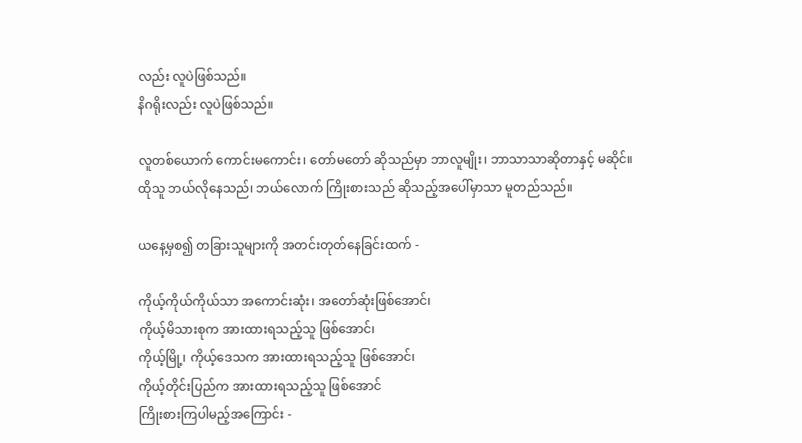လည်း လူပဲဖြစ်သည်။
နိဂရိုးလည်း လူပဲဖြစ်သည်။

လူတစ်ယောက် ကောင်းမကောင်း၊ တော်မတော် ဆိုသည်မှာ ဘာလူမျိုး၊ ဘာသာသာဆိုတာနှင့် မဆိုင်။
ထိုသူ ဘယ်လိုနေသည်၊ ဘယ်လောက် ကြိုးစားသည် ဆိုသည့်အပေါ်မှာသာ မူတည်သည်။

ယနေ့မှစ၍ တခြားသူများကို အတင်းတုတ်နေခြင်းထက် -

ကိုယ့်ကိုယ်ကိုယ်သာ အကောင်းဆုံး၊ အတော်ဆုံးဖြစ်အောင်၊
ကိုယ့်မိသားစုက အားထားရသည့်သူ ဖြစ်အောင်၊
ကိုယ့်မြို့၊ ကိုယ့်ဒေသက အားထားရသည့်သူ ဖြစ်အောင်၊
ကိုယ့်တိုင်းပြည်က အားထားရသည့်သူ ဖြစ်အောင်
ကြိုးစားကြပါမည့်အကြောင်း -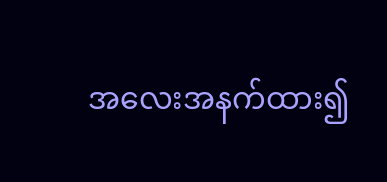အလေးအနက်ထား၍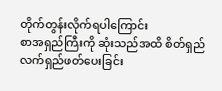တိုက်တွန်းလိုက်ရပါကြောင်း
စာအရှည်ကြီးကို ဆုံးသည်အထိ စိတ်ရှည်လက်ရှည်ဖတ်ပေးခြင်း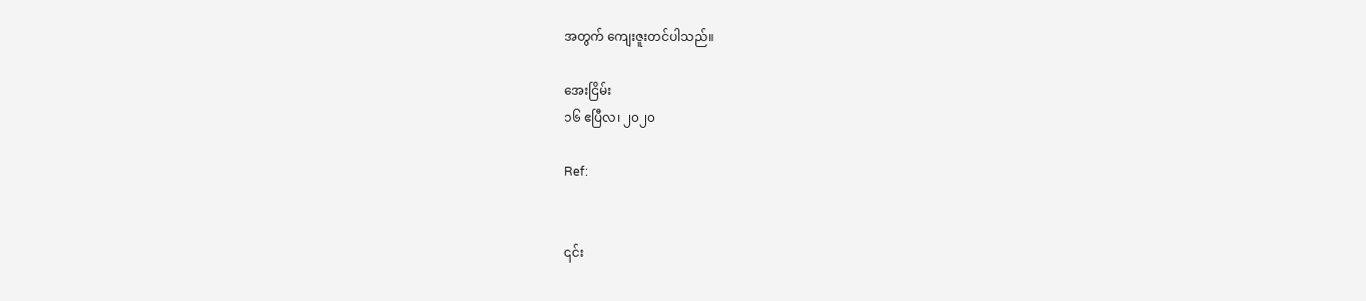အတွက် ကျေးဇူးတင်ပါသည်။

အေးငြိမ်း
၁၆ ဧပြီလ၊ ၂၀၂၀

Ref:


၎င်း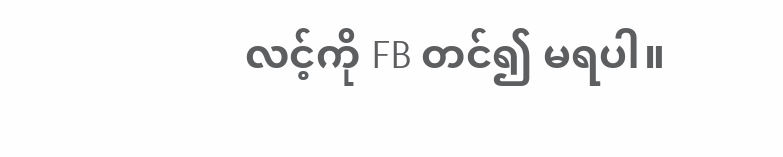လင့်ကို FB တင်၍ မရပါ။